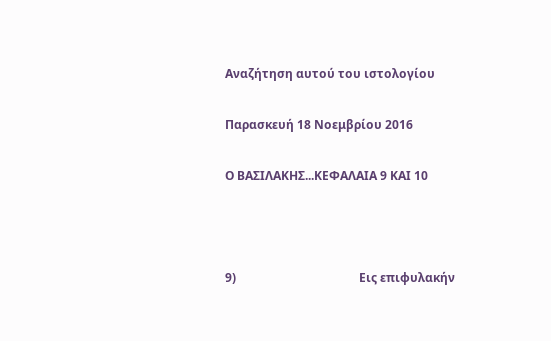Αναζήτηση αυτού του ιστολογίου

Παρασκευή 18 Νοεμβρίου 2016

Ο ΒΑΣΙΛΑΚΗΣ...ΚΕΦΑΛΑΙΑ 9 ΚΑΙ 10



9)                                         Εις επιφυλακήν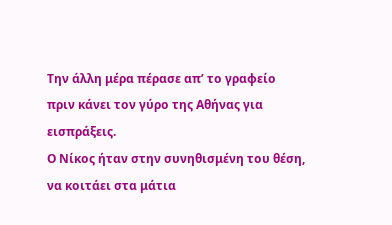Την άλλη μέρα πέρασε απ’ το γραφείο πριν κάνει τον γύρο της Αθήνας για εισπράξεις.
Ο Νίκος ήταν στην συνηθισμένη του θέση, να κοιτάει στα μάτια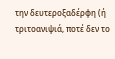την δευτεροξαδέρφη (ή τριτοανιψιά, ποτέ δεν το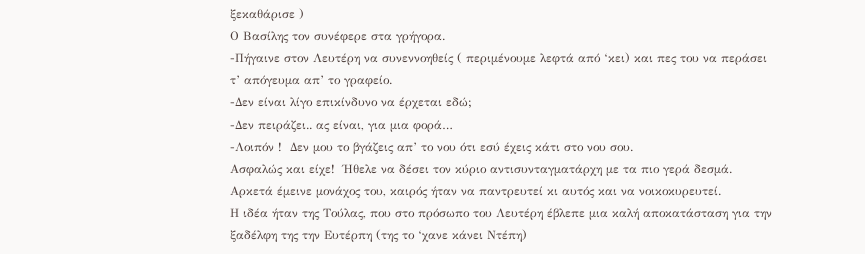ξεκαθάρισε )
Ο Βασίλης τον συνέφερε στα γρήγορα.
-Πήγαινε στον Λευτέρη να συνεννοηθείς ( περιμένουμε λεφτά από ‘κει) και πες του να περάσει τ’ απόγευμα απ’ το γραφείο.
-Δεν είναι λίγο επικίνδυνο να έρχεται εδώ;
-Δεν πειράζει.. ας είναι, για μια φορά…
-Λοιπόν !  Δεν μου το βγάζεις απ’ το νου ότι εσύ έχεις κάτι στο νου σου.
Ασφαλώς και είχε!  Ήθελε να δέσει τον κύριο αντισυνταγματάρχη με τα πιο γερά δεσμά.
Αρκετά έμεινε μονάχος του, καιρός ήταν να παντρευτεί κι αυτός και να νοικοκυρευτεί.
Η ιδέα ήταν της Τούλας, που στο πρόσωπο του Λευτέρη έβλεπε μια καλή αποκατάσταση για την ξαδέλφη της την Ευτέρπη (της το ‘χανε κάνει Ντέπη)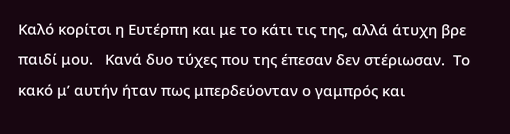Καλό κορίτσι η Ευτέρπη και με το κάτι τις της, αλλά άτυχη βρε παιδί μου.   Κανά δυο τύχες που της έπεσαν δεν στέριωσαν.  Το κακό μ’ αυτήν ήταν πως μπερδεύονταν ο γαμπρός και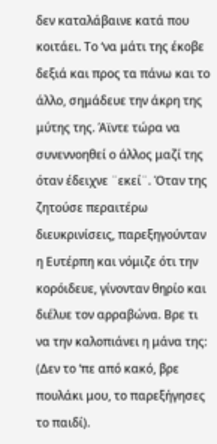δεν καταλάβαινε κατά που κοιτάει. Το ‘να μάτι της έκοβε δεξιά και προς τα πάνω και το άλλο, σημάδευε την άκρη της μύτης της. Άϊντε τώρα να συνεννοηθεί ο άλλος μαζί της όταν έδειχνε ¨εκεί¨. Όταν της ζητούσε περαιτέρω διευκρινίσεις, παρεξηγούνταν η Ευτέρπη και νόμιζε ότι την κορόιδευε, γίνονταν θηρίο και διέλυε τον αρραβώνα. Βρε τι να την καλοπιάνει η μάνα της: (Δεν το ‘πε από κακό, βρε πουλάκι μου, το παρεξήγησες το παιδί).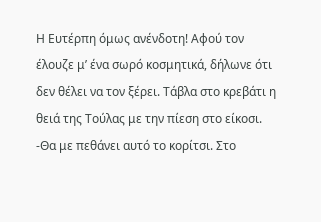Η Ευτέρπη όμως ανένδοτη! Αφού τον έλουζε μ’ ένα σωρό κοσμητικά, δήλωνε ότι δεν θέλει να τον ξέρει. Τάβλα στο κρεβάτι η θειά της Τούλας με την πίεση στο είκοσι.
-Θα με πεθάνει αυτό το κορίτσι. Στο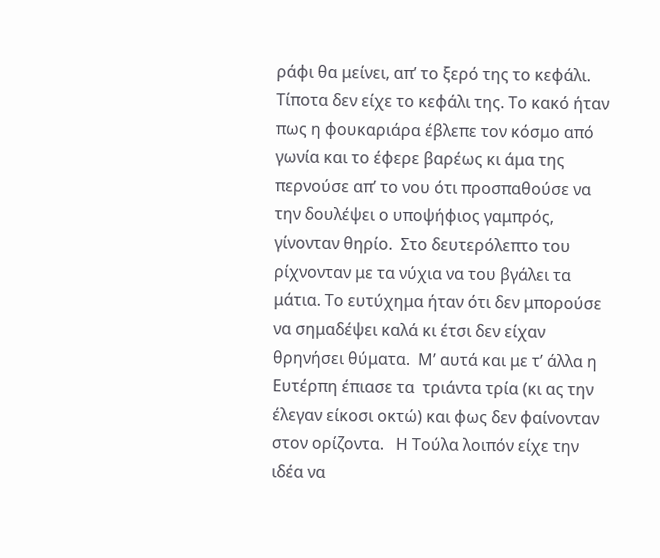ράφι θα μείνει, απ’ το ξερό της το κεφάλι.
Τίποτα δεν είχε το κεφάλι της. Το κακό ήταν πως η φουκαριάρα έβλεπε τον κόσμο από γωνία και το έφερε βαρέως κι άμα της περνούσε απ’ το νου ότι προσπαθούσε να την δουλέψει ο υποψήφιος γαμπρός, γίνονταν θηρίο.  Στο δευτερόλεπτο του ρίχνονταν με τα νύχια να του βγάλει τα μάτια. Το ευτύχημα ήταν ότι δεν μπορούσε να σημαδέψει καλά κι έτσι δεν είχαν θρηνήσει θύματα.  Μ’ αυτά και με τ’ άλλα η Ευτέρπη έπιασε τα  τριάντα τρία (κι ας την έλεγαν είκοσι οκτώ) και φως δεν φαίνονταν στον ορίζοντα.   Η Τούλα λοιπόν είχε την ιδέα να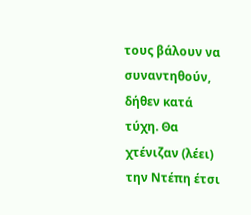τους βάλουν να συναντηθούν, δήθεν κατά τύχη. Θα χτένιζαν (λέει) την Ντέπη έτσι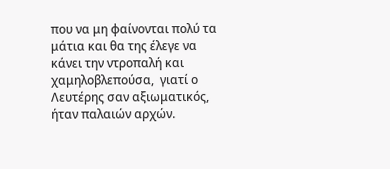που να μη φαίνονται πολύ τα μάτια και θα της έλεγε να κάνει την ντροπαλή και χαμηλοβλεπούσα,  γιατί ο Λευτέρης σαν αξιωματικός, ήταν παλαιών αρχών.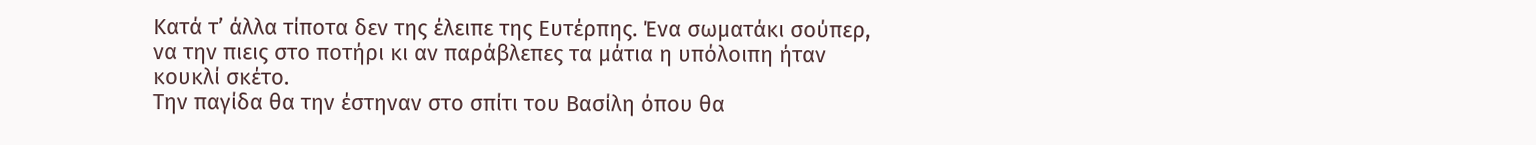Κατά τ’ άλλα τίποτα δεν της έλειπε της Ευτέρπης. Ένα σωματάκι σούπερ, να την πιεις στο ποτήρι κι αν παράβλεπες τα μάτια η υπόλοιπη ήταν κουκλί σκέτο.
Την παγίδα θα την έστηναν στο σπίτι του Βασίλη όπου θα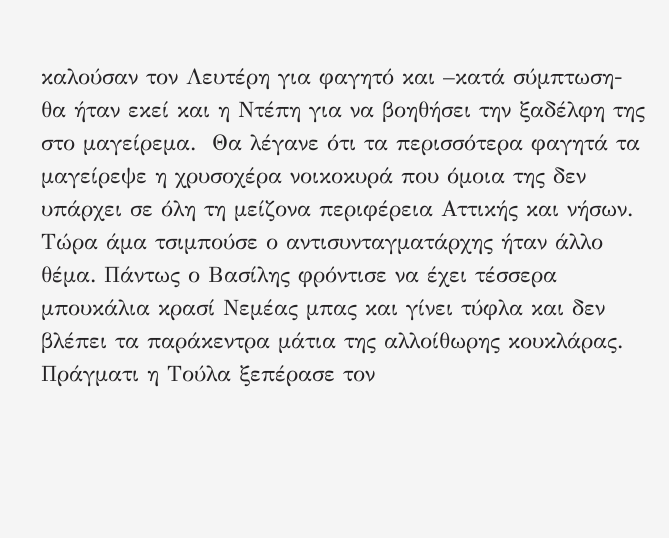καλούσαν τον Λευτέρη για φαγητό και –κατά σύμπτωση- θα ήταν εκεί και η Ντέπη για να βοηθήσει την ξαδέλφη της στο μαγείρεμα.  Θα λέγανε ότι τα περισσότερα φαγητά τα μαγείρεψε η χρυσοχέρα νοικοκυρά που όμοια της δεν υπάρχει σε όλη τη μείζονα περιφέρεια Αττικής και νήσων.  Τώρα άμα τσιμπούσε ο αντισυνταγματάρχης ήταν άλλο θέμα. Πάντως ο Βασίλης φρόντισε να έχει τέσσερα μπουκάλια κρασί Νεμέας μπας και γίνει τύφλα και δεν βλέπει τα παράκεντρα μάτια της αλλοίθωρης κουκλάρας.
Πράγματι η Τούλα ξεπέρασε τον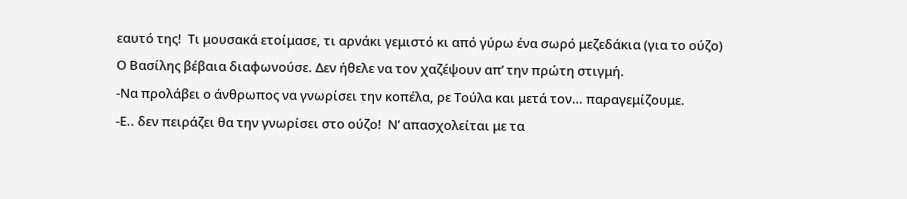εαυτό της!  Τι μουσακά ετοίμασε, τι αρνάκι γεμιστό κι από γύρω ένα σωρό μεζεδάκια (για το ούζο)
Ο Βασίλης βέβαια διαφωνούσε. Δεν ήθελε να τον χαζέψουν απ’ την πρώτη στιγμή.
-Να προλάβει ο άνθρωπος να γνωρίσει την κοπέλα, ρε Τούλα και μετά τον… παραγεμίζουμε.
-Ε.. δεν πειράζει θα την γνωρίσει στο ούζο!  Ν’ απασχολείται με τα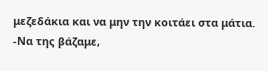μεζεδάκια και να μην την κοιτάει στα μάτια.
-Να της βάζαμε,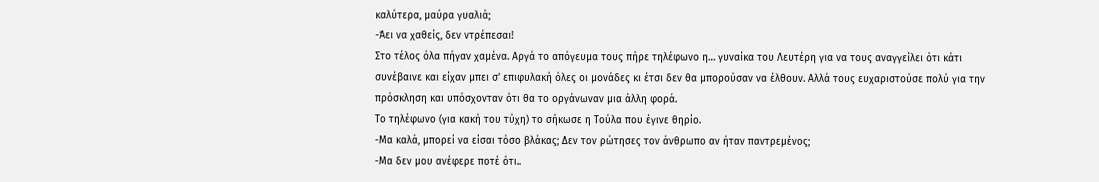καλύτερα, μαύρα γυαλιά;
-Άει να χαθείς, δεν ντρέπεσαι!
Στο τέλος όλα πήγαν χαμένα. Αργά το απόγευμα τους πήρε τηλέφωνο η… γυναίκα του Λευτέρη για να τους αναγγείλει ότι κάτι συνέβαινε και είχαν μπει σ’ επιφυλακή όλες οι μονάδες κι έτσι δεν θα μπορούσαν να έλθουν. Αλλά τους ευχαριστούσε πολύ για την πρόσκληση και υπόσχονταν ότι θα το οργάνωναν μια άλλη φορά.
Το τηλέφωνο (για κακή του τύχη) το σήκωσε η Τούλα που έγινε θηρίο.
-Μα καλά, μπορεί να είσαι τόσο βλάκας; Δεν τον ρώτησες τον άνθρωπο αν ήταν παντρεμένος;
-Μα δεν μου ανέφερε ποτέ ότι..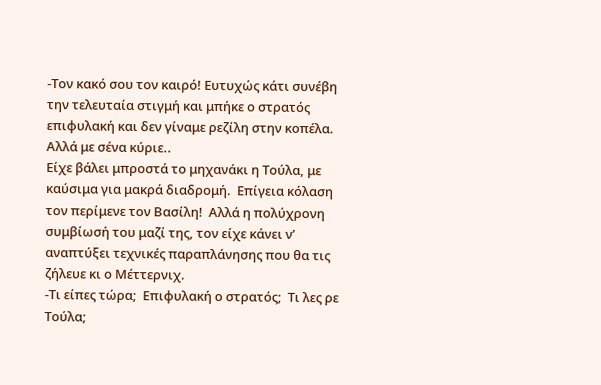-Τον κακό σου τον καιρό! Ευτυχώς κάτι συνέβη την τελευταία στιγμή και μπήκε ο στρατός επιφυλακή και δεν γίναμε ρεζίλη στην κοπέλα.  Αλλά με σένα κύριε..
Είχε βάλει μπροστά το μηχανάκι η Τούλα, με καύσιμα για μακρά διαδρομή.  Επίγεια κόλαση τον περίμενε τον Βασίλη!  Αλλά η πολύχρονη συμβίωσή του μαζί της, τον είχε κάνει ν’ αναπτύξει τεχνικές παραπλάνησης που θα τις ζήλευε κι ο Μέττερνιχ.
-Τι είπες τώρα;  Επιφυλακή ο στρατός;  Τι λες ρε Τούλα;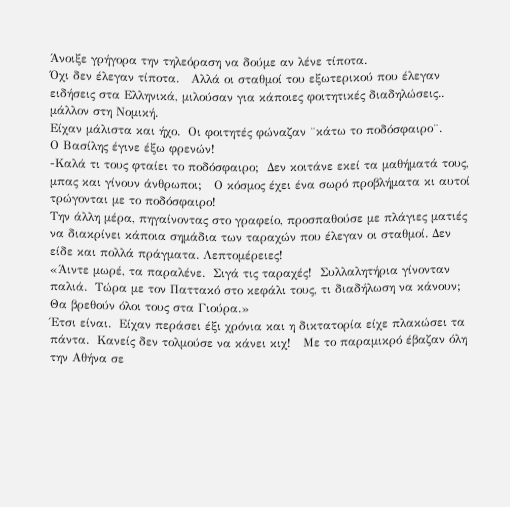Άνοιξε γρήγορα την τηλεόραση να δούμε αν λένε τίποτα.
Όχι δεν έλεγαν τίποτα.   Αλλά οι σταθμοί του εξωτερικού που έλεγαν ειδήσεις στα Ελληνικά, μιλούσαν για κάποιες φοιτητικές διαδηλώσεις.. μάλλον στη Νομική.
Είχαν μάλιστα και ήχο.  Οι φοιτητές φώναζαν ¨κάτω το ποδόσφαιρο¨.
Ο Βασίλης έγινε έξω φρενών!
-Καλά τι τους φταίει το ποδόσφαιρο;  Δεν κοιτάνε εκεί τα μαθήματά τους, μπας και γίνουν άνθρωποι;   Ο κόσμος έχει ένα σωρό προβλήματα κι αυτοί τρώγονται με το ποδόσφαιρο!
Την άλλη μέρα, πηγαίνοντας στο γραφείο, προσπαθούσε με πλάγιες ματιές να διακρίνει κάποια σημάδια των ταραχών που έλεγαν οι σταθμοί. Δεν είδε και πολλά πράγματα. Λεπτομέρειες!
«Άιντε μωρέ, τα παραλένε.  Σιγά τις ταραχές!  Συλλαλητήρια γίνονταν παλιά.  Τώρα με τον Παττακό στο κεφάλι τους, τι διαδήλωση να κάνουν;  Θα βρεθούν όλοι τους στα Γιούρα.»
Έτσι είναι.  Είχαν περάσει έξι χρόνια και η δικτατορία είχε πλακώσει τα πάντα.  Κανείς δεν τολμούσε να κάνει κιχ!   Με το παραμικρό έβαζαν όλη την Αθήνα σε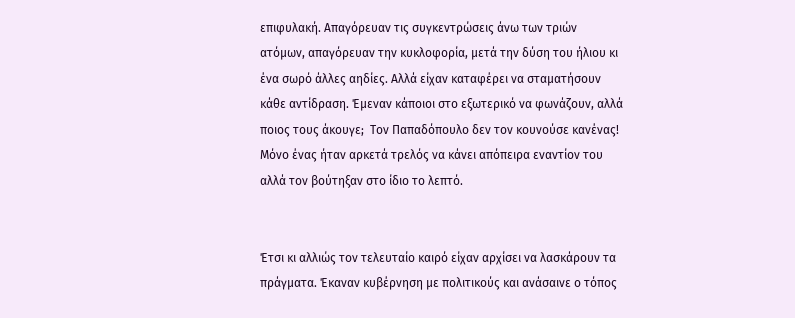επιφυλακή. Απαγόρευαν τις συγκεντρώσεις άνω των τριών ατόμων, απαγόρευαν την κυκλοφορία, μετά την δύση του ήλιου κι ένα σωρό άλλες αηδίες. Αλλά είχαν καταφέρει να σταματήσουν κάθε αντίδραση. Έμεναν κάποιοι στο εξωτερικό να φωνάζουν, αλλά ποιος τους άκουγε;  Τον Παπαδόπουλο δεν τον κουνούσε κανένας! Μόνο ένας ήταν αρκετά τρελός να κάνει απόπειρα εναντίον του αλλά τον βούτηξαν στο ίδιο το λεπτό.


Έτσι κι αλλιώς τον τελευταίο καιρό είχαν αρχίσει να λασκάρουν τα πράγματα. Έκαναν κυβέρνηση με πολιτικούς και ανάσαινε ο τόπος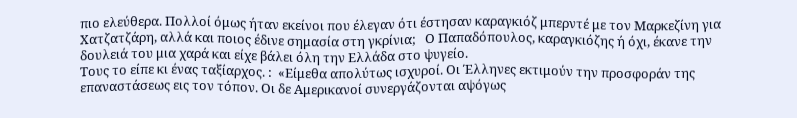πιο ελεύθερα. Πολλοί όμως ήταν εκείνοι που έλεγαν ότι έστησαν καραγκιόζ μπερντέ με τον Μαρκεζίνη για Χατζατζάρη, αλλά και ποιος έδινε σημασία στη γκρίνια;   Ο Παπαδόπουλος, καραγκιόζης ή όχι, έκανε την δουλειά του μια χαρά και είχε βάλει όλη την Ελλάδα στο ψυγείο.
Τους το είπε κι ένας ταξίαρχος. :  «Είμεθα απολύτως ισχυροί. Οι Έλληνες εκτιμούν την προσφοράν της επαναστάσεως εις τον τόπον. Οι δε Αμερικανοί συνεργάζονται αψόγως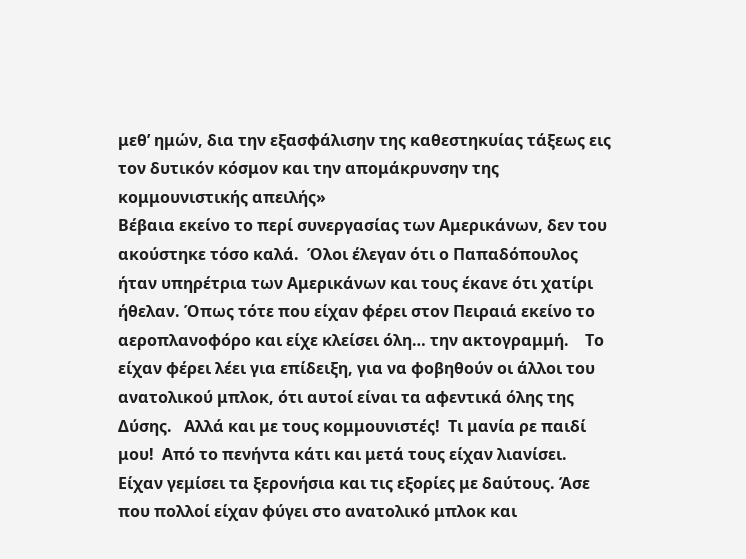μεθ’ ημών, δια την εξασφάλισην της καθεστηκυίας τάξεως εις τον δυτικόν κόσμον και την απομάκρυνσην της κομμουνιστικής απειλής»
Βέβαια εκείνο το περί συνεργασίας των Αμερικάνων, δεν του ακούστηκε τόσο καλά.  Όλοι έλεγαν ότι ο Παπαδόπουλος ήταν υπηρέτρια των Αμερικάνων και τους έκανε ότι χατίρι ήθελαν. Όπως τότε που είχαν φέρει στον Πειραιά εκείνο το αεροπλανοφόρο και είχε κλείσει όλη… την ακτογραμμή.    Το είχαν φέρει λέει για επίδειξη, για να φοβηθούν οι άλλοι του ανατολικού μπλοκ, ότι αυτοί είναι τα αφεντικά όλης της Δύσης.   Αλλά και με τους κομμουνιστές!  Τι μανία ρε παιδί μου!  Από το πενήντα κάτι και μετά τους είχαν λιανίσει. Είχαν γεμίσει τα ξερονήσια και τις εξορίες με δαύτους. Άσε που πολλοί είχαν φύγει στο ανατολικό μπλοκ και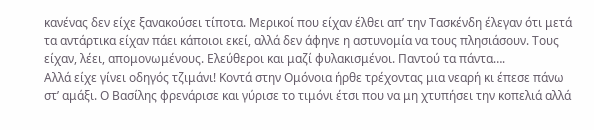κανένας δεν είχε ξανακούσει τίποτα. Μερικοί που είχαν έλθει απ’ την Τασκένδη έλεγαν ότι μετά τα αντάρτικα είχαν πάει κάποιοι εκεί, αλλά δεν άφηνε η αστυνομία να τους πλησιάσουν. Τους είχαν, λέει, απομονωμένους. Ελεύθεροι και μαζί φυλακισμένοι. Παντού τα πάντα….
Αλλά είχε γίνει οδηγός τζιμάνι! Κοντά στην Ομόνοια ήρθε τρέχοντας μια νεαρή κι έπεσε πάνω στ’ αμάξι. Ο Βασίλης φρενάρισε και γύρισε το τιμόνι έτσι που να μη χτυπήσει την κοπελιά αλλά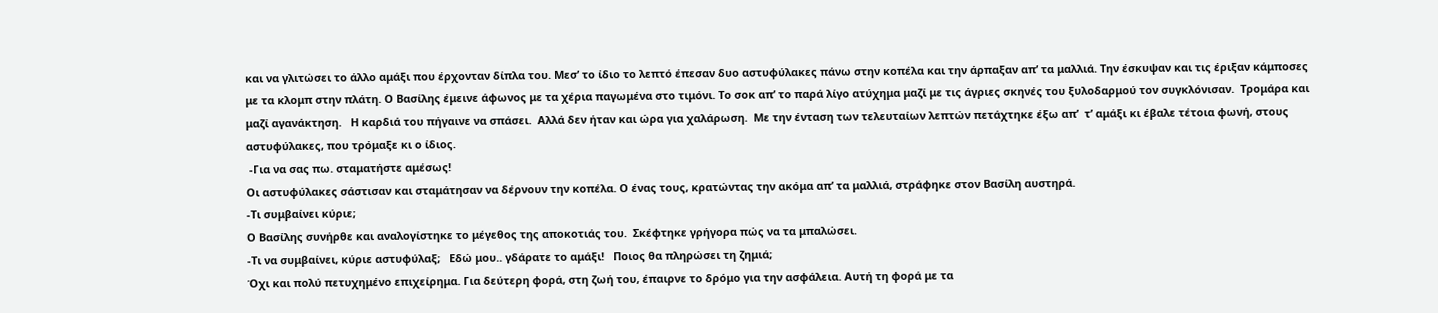και να γλιτώσει το άλλο αμάξι που έρχονταν δίπλα του. Μεσ’ το ίδιο το λεπτό έπεσαν δυο αστυφύλακες πάνω στην κοπέλα και την άρπαξαν απ’ τα μαλλιά. Την έσκυψαν και τις έριξαν κάμποσες με τα κλομπ στην πλάτη. Ο Βασίλης έμεινε άφωνος με τα χέρια παγωμένα στο τιμόνι. Το σοκ απ’ το παρά λίγο ατύχημα μαζί με τις άγριες σκηνές του ξυλοδαρμού τον συγκλόνισαν.  Τρομάρα και μαζί αγανάκτηση.   Η καρδιά του πήγαινε να σπάσει.  Αλλά δεν ήταν και ώρα για χαλάρωση.  Με την ένταση των τελευταίων λεπτών πετάχτηκε έξω απ’  τ’ αμάξι κι έβαλε τέτοια φωνή, στους αστυφύλακες, που τρόμαξε κι ο ίδιος.
 -Για να σας πω. σταματήστε αμέσως!
Οι αστυφύλακες σάστισαν και σταμάτησαν να δέρνουν την κοπέλα. Ο ένας τους, κρατώντας την ακόμα απ’ τα μαλλιά, στράφηκε στον Βασίλη αυστηρά.
-Τι συμβαίνει κύριε;
Ο Βασίλης συνήρθε και αναλογίστηκε το μέγεθος της αποκοτιάς του.  Σκέφτηκε γρήγορα πώς να τα μπαλώσει.
-Τι να συμβαίνει, κύριε αστυφύλαξ;   Εδώ μου.. γδάρατε το αμάξι!   Ποιος θα πληρώσει τη ζημιά;
Όχι και πολύ πετυχημένο επιχείρημα. Για δεύτερη φορά, στη ζωή του, έπαιρνε το δρόμο για την ασφάλεια. Αυτή τη φορά με τα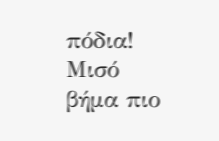πόδια!  Μισό βήμα πιο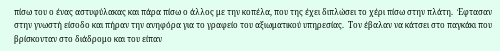πίσω του ο ένας αστυφύλακας και πάρα πίσω ο άλλος με την κοπέλα, που της έχει διπλώσει το χέρι πίσω στην πλάτη.  Έφτασαν στην γνωστή είσοδο και πήραν την ανηφόρα για το γραφείο του αξιωματικού υπηρεσίας.  Τον έβαλαν να κάτσει στο παγκάκι που βρίσκονταν στο διάδρομο και του είπαν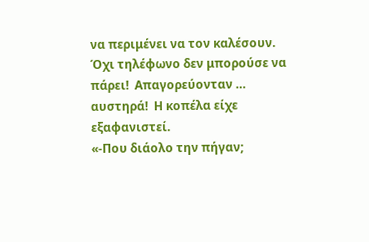να περιμένει να τον καλέσουν.   Όχι τηλέφωνο δεν μπορούσε να πάρει!  Απαγορεύονταν … αυστηρά!  Η κοπέλα είχε εξαφανιστεί.
«-Που διάολο την πήγαν;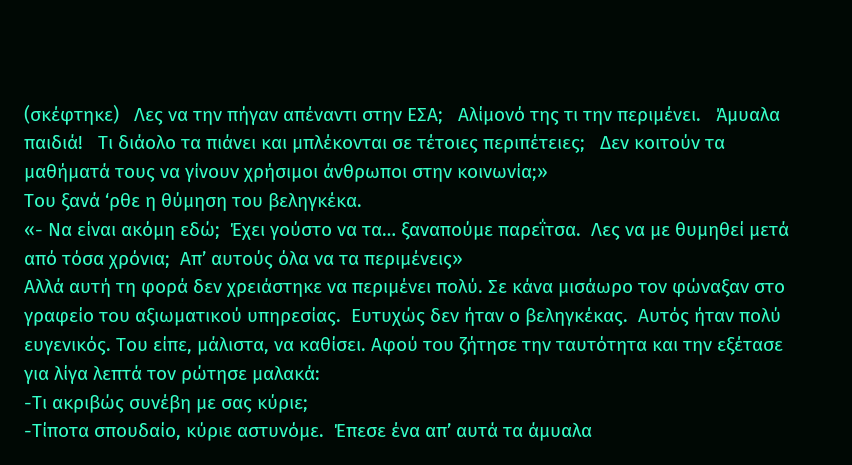(σκέφτηκε)   Λες να την πήγαν απέναντι στην ΕΣΑ;   Αλίμονό της τι την περιμένει.   Άμυαλα παιδιά!   Τι διάολο τα πιάνει και μπλέκονται σε τέτοιες περιπέτειες;   Δεν κοιτούν τα μαθήματά τους να γίνουν χρήσιμοι άνθρωποι στην κοινωνία;»
Του ξανά ‘ρθε η θύμηση του βεληγκέκα.
«- Να είναι ακόμη εδώ;  Έχει γούστο να τα… ξαναπούμε παρεΐτσα.  Λες να με θυμηθεί μετά από τόσα χρόνια;  Απ’ αυτούς όλα να τα περιμένεις»
Αλλά αυτή τη φορά δεν χρειάστηκε να περιμένει πολύ. Σε κάνα μισάωρο τον φώναξαν στο γραφείο του αξιωματικού υπηρεσίας.  Ευτυχώς δεν ήταν ο βεληγκέκας.  Αυτός ήταν πολύ ευγενικός. Του είπε, μάλιστα, να καθίσει. Αφού του ζήτησε την ταυτότητα και την εξέτασε για λίγα λεπτά τον ρώτησε μαλακά:
-Τι ακριβώς συνέβη με σας κύριε;
-Τίποτα σπουδαίο, κύριε αστυνόμε.  Έπεσε ένα απ’ αυτά τα άμυαλα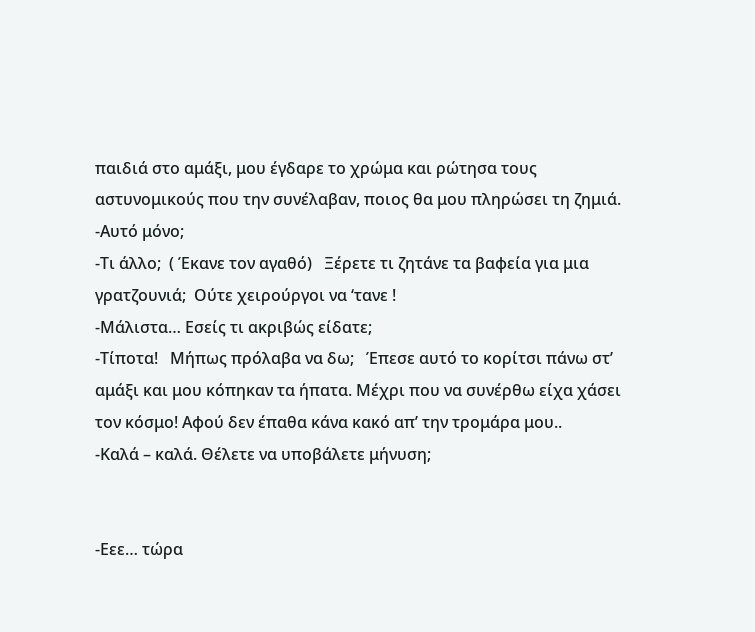παιδιά στο αμάξι, μου έγδαρε το χρώμα και ρώτησα τους αστυνομικούς που την συνέλαβαν, ποιος θα μου πληρώσει τη ζημιά.
-Αυτό μόνο;
-Τι άλλο;  ( Έκανε τον αγαθό)   Ξέρετε τι ζητάνε τα βαφεία για μια γρατζουνιά;  Ούτε χειρούργοι να ‘τανε !
-Μάλιστα… Εσείς τι ακριβώς είδατε;
-Τίποτα!   Μήπως πρόλαβα να δω;   Έπεσε αυτό το κορίτσι πάνω στ’ αμάξι και μου κόπηκαν τα ήπατα. Μέχρι που να συνέρθω είχα χάσει τον κόσμο! Αφού δεν έπαθα κάνα κακό απ’ την τρομάρα μου..
-Καλά – καλά. Θέλετε να υποβάλετε μήνυση;


-Εεε… τώρα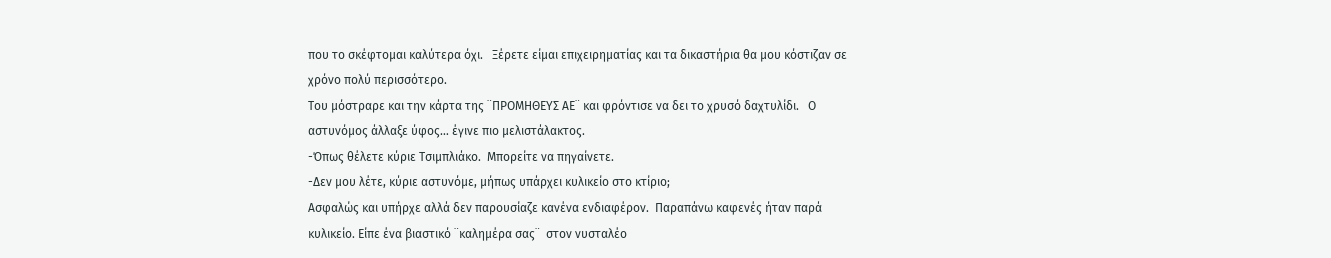που το σκέφτομαι καλύτερα όχι.   Ξέρετε είμαι επιχειρηματίας και τα δικαστήρια θα μου κόστιζαν σε χρόνο πολύ περισσότερο.
Του μόστραρε και την κάρτα της ¨ΠΡΟΜΗΘΕΥΣ ΑΕ¨ και φρόντισε να δει το χρυσό δαχτυλίδι.   Ο αστυνόμος άλλαξε ύφος… έγινε πιο μελιστάλακτος.
-Όπως θέλετε κύριε Τσιμπλιάκο.  Μπορείτε να πηγαίνετε.
-Δεν μου λέτε, κύριε αστυνόμε, μήπως υπάρχει κυλικείο στο κτίριο;
Ασφαλώς και υπήρχε αλλά δεν παρουσίαζε κανένα ενδιαφέρον.  Παραπάνω καφενές ήταν παρά κυλικείο. Είπε ένα βιαστικό ¨καλημέρα σας¨  στον νυσταλέο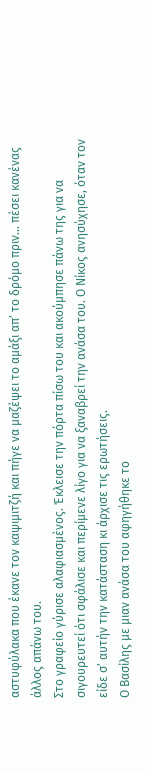αστυφύλακα που έκανε τον καψιμιτζή και πήγε να μαζέψει το αμάξι απ’ το δρόμο πριν… πέσει κανένας άλλος απάνω του.
Στο γραφείο γύρισε αλαφιασμένος. Έκλεισε την πόρτα πίσω του και ακούμπησε πάνω της για να σιγουρευτεί ότι σφάλισε και περίμενε λίγο για να ξαναβρεί την ανάσα του. Ο Νίκος ανησύχησε, όταν τον είδε σ’ αυτήν την κατάσταση κι άρχισε τις ερωτήσεις.
Ο Βασίλης με μιαν ανάσα του αφηγήθηκε το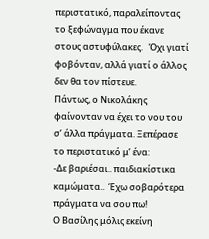περιστατικό, παραλείποντας το ξεφώναγμα που έκανε στους αστυφύλακες.   Όχι γιατί φοβόνταν, αλλά γιατί ο άλλος δεν θα τον πίστευε.
Πάντως, ο Νικολάκης φαίνονταν να έχει το νου του σ’ άλλα πράγματα. Ξεπέρασε το περιστατικό μ’ ένα:
-Δε βαριέσαι.. παιδιακίστικα καμώματα..  Έχω σοβαρότερα πράγματα να σου πω!
Ο Βασίλης μόλις εκείνη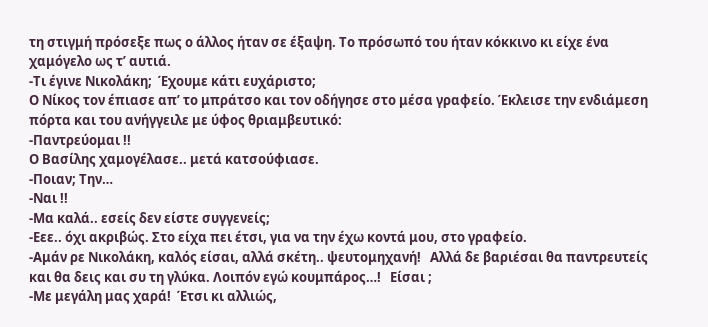τη στιγμή πρόσεξε πως ο άλλος ήταν σε έξαψη. Το πρόσωπό του ήταν κόκκινο κι είχε ένα χαμόγελο ως τ’ αυτιά.
-Τι έγινε Νικολάκη;  Έχουμε κάτι ευχάριστο;
Ο Νίκος τον έπιασε απ’ το μπράτσο και τον οδήγησε στο μέσα γραφείο. Έκλεισε την ενδιάμεση πόρτα και του ανήγγειλε με ύφος θριαμβευτικό:
-Παντρεύομαι !!
Ο Βασίλης χαμογέλασε.. μετά κατσούφιασε.
-Ποιαν; Την…
-Ναι !!
-Μα καλά.. εσείς δεν είστε συγγενείς;
-Εεε.. όχι ακριβώς. Στο είχα πει έτσι, για να την έχω κοντά μου, στο γραφείο.
-Αμάν ρε Νικολάκη, καλός είσαι, αλλά σκέτη.. ψευτομηχανή!   Αλλά δε βαριέσαι θα παντρευτείς και θα δεις και συ τη γλύκα. Λοιπόν εγώ κουμπάρος…!   Είσαι ;
-Με μεγάλη μας χαρά!  Έτσι κι αλλιώς,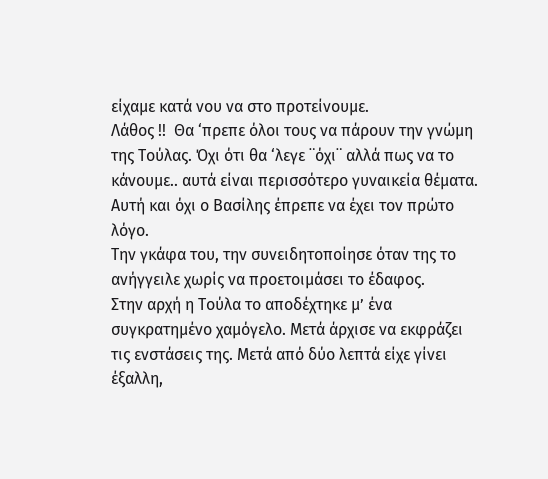είχαμε κατά νου να στο προτείνουμε.
Λάθος !!  Θα ‘πρεπε όλοι τους να πάρουν την γνώμη της Τούλας. Όχι ότι θα ‘λεγε ¨όχι¨ αλλά πως να το κάνουμε.. αυτά είναι περισσότερο γυναικεία θέματα.
Αυτή και όχι ο Βασίλης έπρεπε να έχει τον πρώτο λόγο.
Την γκάφα του, την συνειδητοποίησε όταν της το ανήγγειλε χωρίς να προετοιμάσει το έδαφος.
Στην αρχή η Τούλα το αποδέχτηκε μ’ ένα συγκρατημένο χαμόγελο. Μετά άρχισε να εκφράζει τις ενστάσεις της. Μετά από δύο λεπτά είχε γίνει έξαλλη,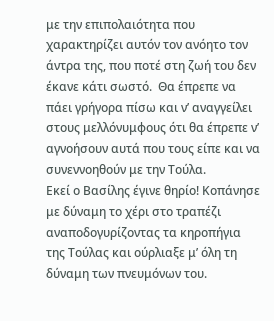με την επιπολαιότητα που χαρακτηρίζει αυτόν τον ανόητο τον άντρα της, που ποτέ στη ζωή του δεν έκανε κάτι σωστό.  Θα έπρεπε να πάει γρήγορα πίσω και ν’ αναγγείλει στους μελλόνυμφους ότι θα έπρεπε ν’ αγνοήσουν αυτά που τους είπε και να συνεννοηθούν με την Τούλα.
Εκεί ο Βασίλης έγινε θηρίο! Κοπάνησε με δύναμη το χέρι στο τραπέζι αναποδογυρίζοντας τα κηροπήγια της Τούλας και ούρλιαξε μ’ όλη τη δύναμη των πνευμόνων του.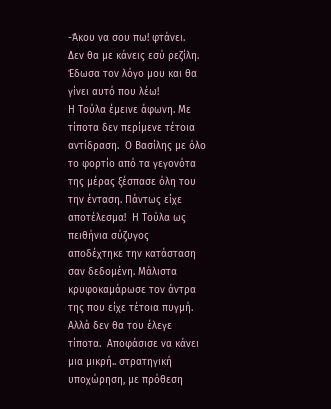-Άκου να σου πω! φτάνει.  Δεν θα με κάνεις εσύ ρεζίλη. Έδωσα τον λόγο μου και θα γίνει αυτό που λέω!
Η Τούλα έμεινε άφωνη. Με τίποτα δεν περίμενε τέτοια αντίδραση.  Ο Βασίλης με όλο το φορτίο από τα γεγονότα της μέρας ξέσπασε όλη του την ένταση. Πάντως είχε αποτέλεσμα!  Η Τούλα ως πειθήνια σύζυγος αποδέχτηκε την κατάσταση σαν δεδομένη. Μάλιστα κρυφοκαμάρωσε τον άντρα της που είχε τέτοια πυγμή.  Αλλά δεν θα του έλεγε τίποτα.  Αποφάσισε να κάνει μια μικρή.. στρατηγική υποχώρηση, με πρόθεση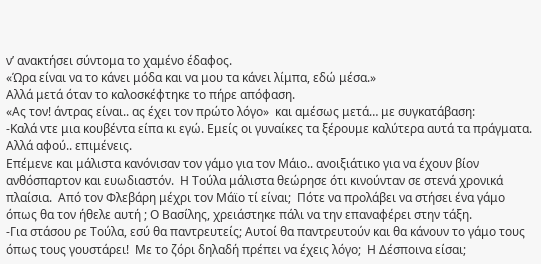ν’ ανακτήσει σύντομα το χαμένο έδαφος.
«Ώρα είναι να το κάνει μόδα και να μου τα κάνει λίμπα, εδώ μέσα.»
Αλλά μετά όταν το καλοσκέφτηκε το πήρε απόφαση.
«Ας τον! άντρας είναι.. ας έχει τον πρώτο λόγο»  και αμέσως μετά… με συγκατάβαση:
-Καλά ντε μια κουβέντα είπα κι εγώ. Εμείς οι γυναίκες τα ξέρουμε καλύτερα αυτά τα πράγματα. Αλλά αφού.. επιμένεις.
Επέμενε και μάλιστα κανόνισαν τον γάμο για τον Μάιο.. ανοιξιάτικο για να έχουν βίον ανθόσπαρτον και ευωδιαστόν.  Η Τούλα μάλιστα θεώρησε ότι κινούνταν σε στενά χρονικά πλαίσια.  Από τον Φλεβάρη μέχρι τον Μάϊο τί είναι;  Πότε να προλάβει να στήσει ένα γάμο όπως θα τον ήθελε αυτή ; Ο Βασίλης, χρειάστηκε πάλι να την επαναφέρει στην τάξη.
-Για στάσου ρε Τούλα, εσύ θα παντρευτείς; Αυτοί θα παντρευτούν και θα κάνουν το γάμο τους όπως τους γουστάρει!  Με το ζόρι δηλαδή πρέπει να έχεις λόγο;  Η Δέσποινα είσαι;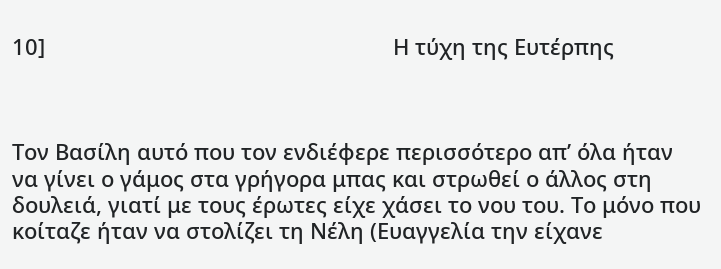10]                                                          Η τύχη της Ευτέρπης



Τον Βασίλη αυτό που τον ενδιέφερε περισσότερο απ’ όλα ήταν να γίνει ο γάμος στα γρήγορα μπας και στρωθεί ο άλλος στη δουλειά, γιατί με τους έρωτες είχε χάσει το νου του. Το μόνο που κοίταζε ήταν να στολίζει τη Νέλη (Ευαγγελία την είχανε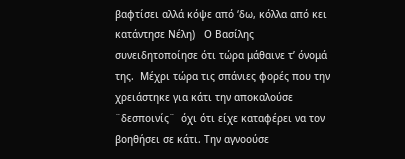βαφτίσει αλλά κόψε από ‘δω, κόλλα από κει κατάντησε Νέλη)   Ο Βασίλης συνειδητοποίησε ότι τώρα μάθαινε τ’ όνομά της.  Μέχρι τώρα τις σπάνιες φορές που την χρειάστηκε για κάτι την αποκαλούσε ¨δεσποινίς¨  όχι ότι είχε καταφέρει να τον βοηθήσει σε κάτι. Την αγνοούσε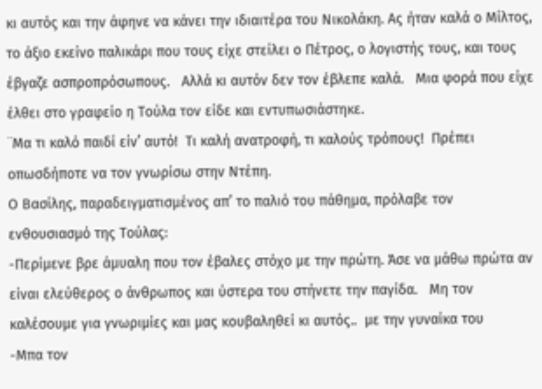κι αυτός και την άφηνε να κάνει την ιδιαιτέρα του Νικολάκη. Ας ήταν καλά ο Μίλτος, το άξιο εκείνο παλικάρι που τους είχε στείλει ο Πέτρος, ο λογιστής τους, και τους έβγαζε ασπροπρόσωπους.   Αλλά κι αυτόν δεν τον έβλεπε καλά.   Μια φορά που είχε έλθει στο γραφείο η Τούλα τον είδε και εντυπωσιάστηκε.
¨Μα τι καλό παιδί είν’ αυτό!  Τι καλή ανατροφή, τι καλούς τρόπους!  Πρέπει οπωσδήποτε να τον γνωρίσω στην Ντέπη.
Ο Βασίλης, παραδειγματισμένος απ’ το παλιό του πάθημα, πρόλαβε τον ενθουσιασμό της Τούλας:
-Περίμενε βρε άμυαλη που τον έβαλες στόχο με την πρώτη. Άσε να μάθω πρώτα αν είναι ελεύθερος ο άνθρωπος και ύστερα του στήνετε την παγίδα.   Μη τον καλέσουμε για γνωριμίες και μας κουβαληθεί κι αυτός..  με την γυναίκα του
-Μπα τον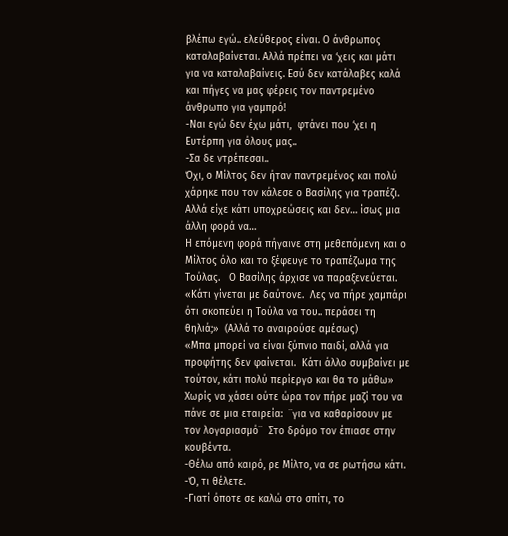βλέπω εγώ.. ελεύθερος είναι. Ο άνθρωπος καταλαβαίνεται. Αλλά πρέπει να ‘χεις και μάτι για να καταλαβαίνεις. Εσύ δεν κατάλαβες καλά και πήγες να μας φέρεις τον παντρεμένο άνθρωπο για γαμπρό!
-Ναι εγώ δεν έχω μάτι,  φτάνει που ‘χει η Ευτέρπη για όλους μας..
-Σα δε ντρέπεσαι..
Όχι, ο Μίλτος δεν ήταν παντρεμένος και πολύ χάρηκε που τον κάλεσε ο Βασίλης για τραπέζι.   Αλλά είχε κάτι υποχρεώσεις και δεν… ίσως μια άλλη φορά να…
Η επόμενη φορά πήγαινε στη μεθεπόμενη και ο Μίλτος όλο και το ξέφευγε το τραπέζωμα της Τούλας.   Ο Βασίλης άρχισε να παραξενεύεται.
«Κάτι γίνεται με δαύτονε.  Λες να πήρε χαμπάρι ότι σκοπεύει η Τούλα να του.. περάσει τη θηλιά;»  (Αλλά το αναιρούσε αμέσως)
«Μπα μπορεί να είναι ξύπνιο παιδί, αλλά για προφήτης δεν φαίνεται.  Κάτι άλλο συμβαίνει με τούτον, κάτι πολύ περίεργο και θα το μάθω»
Χωρίς να χάσει ούτε ώρα τον πήρε μαζί του να πάνε σε μια εταιρεία:  ¨για να καθαρίσουν με τον λογαριασμό¨  Στο δρόμο τον έπιασε στην κουβέντα.
-Θέλω από καιρό, ρε Μίλτο, να σε ρωτήσω κάτι.
-Ό, τι θέλετε.
-Γιατί όποτε σε καλώ στο σπίτι, το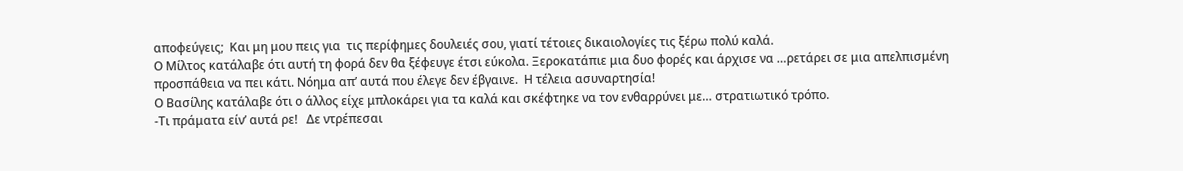αποφεύγεις;  Και μη μου πεις για  τις περίφημες δουλειές σου, γιατί τέτοιες δικαιολογίες τις ξέρω πολύ καλά.
Ο Μίλτος κατάλαβε ότι αυτή τη φορά δεν θα ξέφευγε έτσι εύκολα. Ξεροκατάπιε μια δυο φορές και άρχισε να …ρετάρει σε μια απελπισμένη προσπάθεια να πει κάτι. Νόημα απ’ αυτά που έλεγε δεν έβγαινε.  Η τέλεια ασυναρτησία!
Ο Βασίλης κατάλαβε ότι ο άλλος είχε μπλοκάρει για τα καλά και σκέφτηκε να τον ενθαρρύνει με… στρατιωτικό τρόπο.
-Τι πράματα είν’ αυτά ρε!   Δε ντρέπεσαι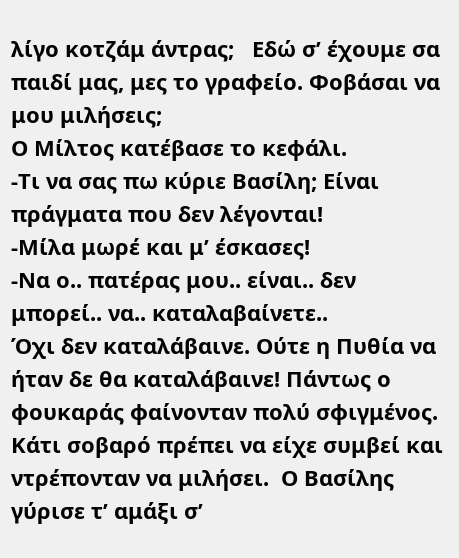λίγο κοτζάμ άντρας;   Εδώ σ’ έχουμε σα παιδί μας, μες το γραφείο. Φοβάσαι να μου μιλήσεις;
Ο Μίλτος κατέβασε το κεφάλι.
-Τι να σας πω κύριε Βασίλη; Είναι πράγματα που δεν λέγονται!
-Μίλα μωρέ και μ’ έσκασες!
-Να ο.. πατέρας μου.. είναι.. δεν μπορεί.. να.. καταλαβαίνετε..
Όχι δεν καταλάβαινε. Ούτε η Πυθία να ήταν δε θα καταλάβαινε! Πάντως ο φουκαράς φαίνονταν πολύ σφιγμένος. Κάτι σοβαρό πρέπει να είχε συμβεί και ντρέπονταν να μιλήσει.  Ο Βασίλης γύρισε τ’ αμάξι σ’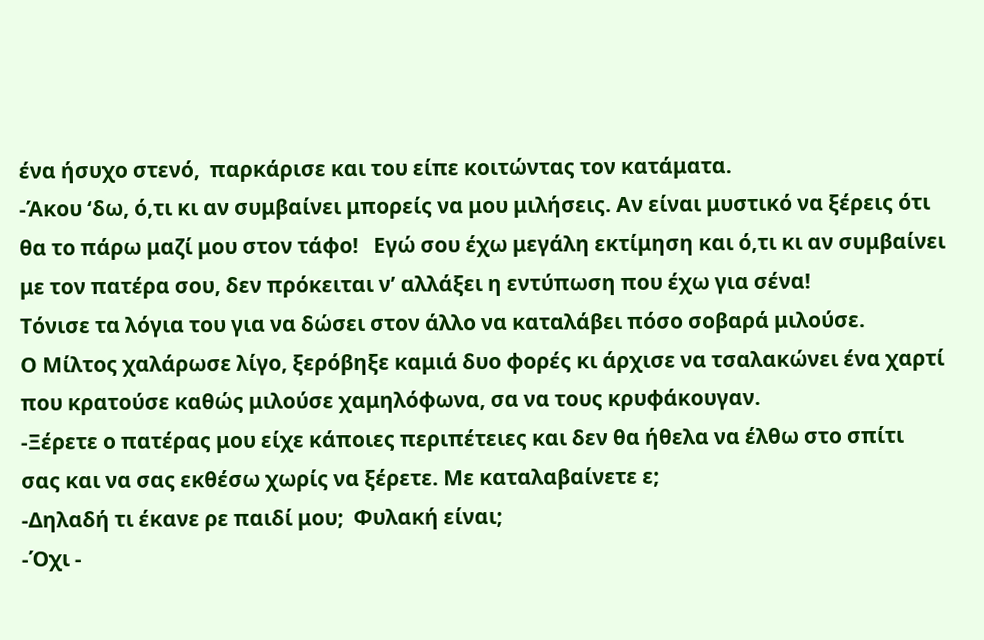ένα ήσυχο στενό,  παρκάρισε και του είπε κοιτώντας τον κατάματα.
-Άκου ‘δω, ό,τι κι αν συμβαίνει μπορείς να μου μιλήσεις. Αν είναι μυστικό να ξέρεις ότι θα το πάρω μαζί μου στον τάφο!   Εγώ σου έχω μεγάλη εκτίμηση και ό,τι κι αν συμβαίνει με τον πατέρα σου, δεν πρόκειται ν’ αλλάξει η εντύπωση που έχω για σένα!
Τόνισε τα λόγια του για να δώσει στον άλλο να καταλάβει πόσο σοβαρά μιλούσε.
Ο Μίλτος χαλάρωσε λίγο, ξερόβηξε καμιά δυο φορές κι άρχισε να τσαλακώνει ένα χαρτί που κρατούσε καθώς μιλούσε χαμηλόφωνα, σα να τους κρυφάκουγαν.
-Ξέρετε ο πατέρας μου είχε κάποιες περιπέτειες και δεν θα ήθελα να έλθω στο σπίτι σας και να σας εκθέσω χωρίς να ξέρετε. Με καταλαβαίνετε ε;
-Δηλαδή τι έκανε ρε παιδί μου;  Φυλακή είναι;
-Όχι -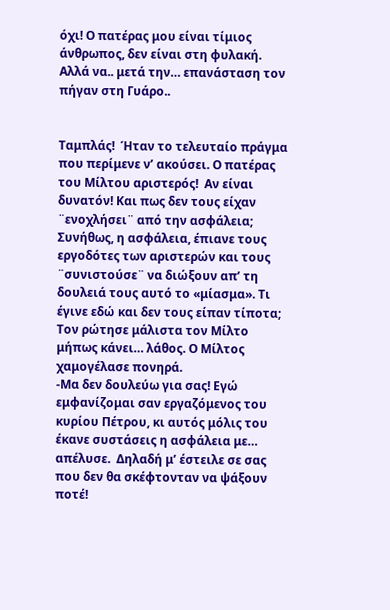όχι! Ο πατέρας μου είναι τίμιος άνθρωπος, δεν είναι στη φυλακή.  Αλλά να.. μετά την… επανάσταση τον πήγαν στη Γυάρο..


Ταμπλάς!  Ήταν το τελευταίο πράγμα που περίμενε ν’ ακούσει. Ο πατέρας του Μίλτου αριστερός!  Αν είναι δυνατόν! Και πως δεν τους είχαν ¨ενοχλήσει¨ από την ασφάλεια; Συνήθως, η ασφάλεια, έπιανε τους εργοδότες των αριστερών και τους ¨συνιστούσε¨ να διώξουν απ’ τη δουλειά τους αυτό το «μίασμα». Τι έγινε εδώ και δεν τους είπαν τίποτα;
Τον ρώτησε μάλιστα τον Μίλτο μήπως κάνει… λάθος. Ο Μίλτος χαμογέλασε πονηρά.
-Μα δεν δουλεύω για σας! Εγώ εμφανίζομαι σαν εργαζόμενος του κυρίου Πέτρου, κι αυτός μόλις του έκανε συστάσεις η ασφάλεια με… απέλυσε.  Δηλαδή μ’ έστειλε σε σας που δεν θα σκέφτονταν να ψάξουν ποτέ!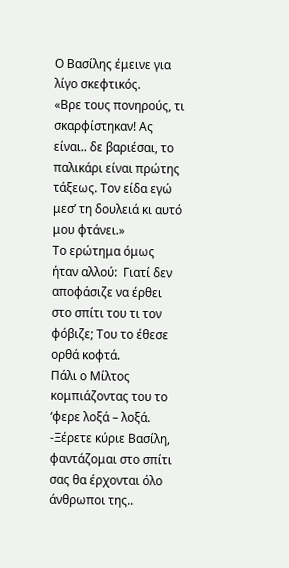Ο Βασίλης έμεινε για λίγο σκεφτικός.
«Βρε τους πονηρούς, τι σκαρφίστηκαν! Ας είναι.. δε βαριέσαι, το παλικάρι είναι πρώτης τάξεως. Τον είδα εγώ μεσ’ τη δουλειά κι αυτό μου φτάνει.»
Το ερώτημα όμως ήταν αλλού:  Γιατί δεν αποφάσιζε να έρθει στο σπίτι του τι τον φόβιζε; Του το έθεσε ορθά κοφτά.
Πάλι ο Μίλτος κομπιάζοντας του το ‘φερε λοξά – λοξά.
-Ξέρετε κύριε Βασίλη, φαντάζομαι στο σπίτι σας θα έρχονται όλο άνθρωποι της..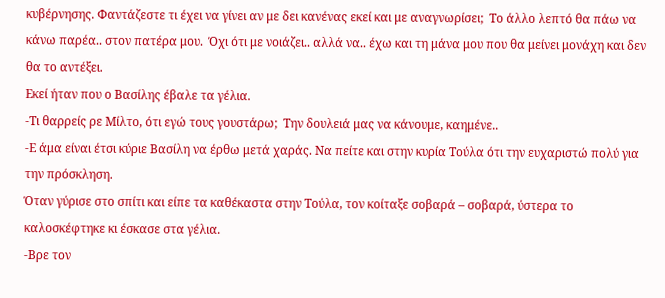κυβέρνησης. Φαντάζεστε τι έχει να γίνει αν με δει κανένας εκεί και με αναγνωρίσει;  Το άλλο λεπτό θα πάω να κάνω παρέα.. στον πατέρα μου.  Όχι ότι με νοιάζει.. αλλά να.. έχω και τη μάνα μου που θα μείνει μονάχη και δεν θα το αντέξει.
Εκεί ήταν που ο Βασίλης έβαλε τα γέλια.
-Τι θαρρείς ρε Μίλτο, ότι εγώ τους γουστάρω;  Την δουλειά μας να κάνουμε, καημένε..
-Ε άμα είναι έτσι κύριε Βασίλη να έρθω μετά χαράς. Να πείτε και στην κυρία Τούλα ότι την ευχαριστώ πολύ για την πρόσκληση.
Όταν γύρισε στο σπίτι και είπε τα καθέκαστα στην Τούλα, τον κοίταξε σοβαρά – σοβαρά, ύστερα το καλοσκέφτηκε κι έσκασε στα γέλια.
-Βρε τον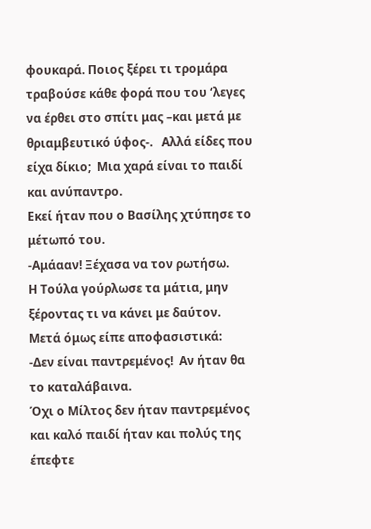φουκαρά. Ποιος ξέρει τι τρομάρα τραβούσε κάθε φορά που του ‘λεγες να έρθει στο σπίτι μας –και μετά με θριαμβευτικό ύφος-.   Αλλά είδες που είχα δίκιο;  Μια χαρά είναι το παιδί και ανύπαντρο.
Εκεί ήταν που ο Βασίλης χτύπησε το μέτωπό του.
-Αμάααν! Ξέχασα να τον ρωτήσω.
Η Τούλα γούρλωσε τα μάτια, μην ξέροντας τι να κάνει με δαύτον.
Μετά όμως είπε αποφασιστικά:
-Δεν είναι παντρεμένος!  Αν ήταν θα το καταλάβαινα.
Όχι ο Μίλτος δεν ήταν παντρεμένος και καλό παιδί ήταν και πολύς της έπεφτε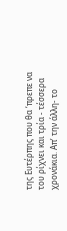της Ευτέρπης που θα ‘πρεπε να του ρίχνει και τρία - τέσσερα χρονάκια. Απ’ την άλλη- το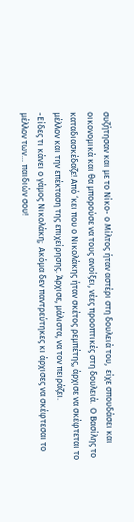συζήτησαν και με το Νίκο- ο Μίλτος ήταν αστέρι στη δουλειά του,  είχε σπουδάσει και οικονομικά και θα μπορούσε να τους ανοίξει, νέες προοπτικές στη δουλειά.  Ο Βασίλης το καταδιασκέδαζε! Από ‘κει που ο Νικολάκης ήταν σκέτος ρεμπέτης, άρχισε να σκέφτεται το μέλλον και την επέκταση της επιχείρησης. Άρχισε, μάλιστα, να τον πειράζει.
-Είδες τι κάνει ο γάμος Νικολάκη;  Ακόμα δεν παντρεύτηκες κι άρχισες να σκέφτεσαι το μέλλον των… παιδιών σου!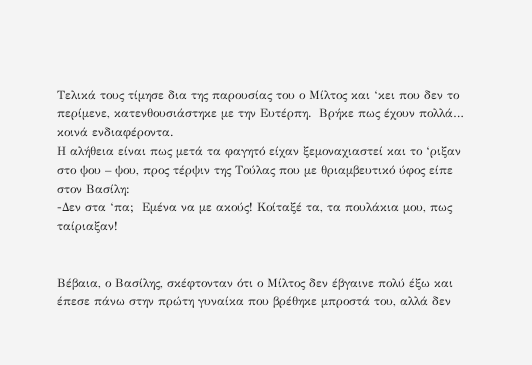Τελικά τους τίμησε δια της παρουσίας του ο Μίλτος και ‘κει που δεν το περίμενε, κατενθουσιάστηκε με την Ευτέρπη.  Βρήκε πως έχουν πολλά… κοινά ενδιαφέροντα.
Η αλήθεια είναι πως μετά τα φαγητό είχαν ξεμοναχιαστεί και το ‘ριξαν στο ψου – ψου, προς τέρψιν της Τούλας που με θριαμβευτικό ύφος είπε στον Βασίλη:
-Δεν στα ‘πα;  Εμένα να με ακούς! Κοίταξέ τα, τα πουλάκια μου, πως ταίριαξαν!


Βέβαια, ο Βασίλης, σκέφτονταν ότι ο Μίλτος δεν έβγαινε πολύ έξω και έπεσε πάνω στην πρώτη γυναίκα που βρέθηκε μπροστά του, αλλά δεν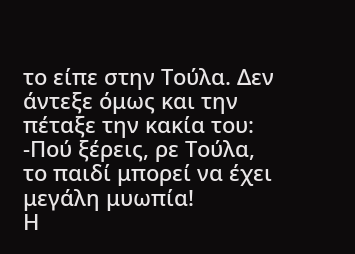το είπε στην Τούλα. Δεν άντεξε όμως και την πέταξε την κακία του:
-Πού ξέρεις, ρε Τούλα, το παιδί μπορεί να έχει μεγάλη μυωπία!
Η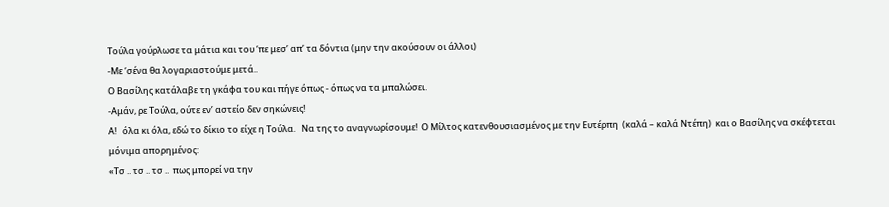Τούλα γούρλωσε τα μάτια και του ‘πε μεσ’ απ’ τα δόντια (μην την ακούσουν οι άλλοι)
-Με ‘σένα θα λογαριαστούμε μετά..
Ο Βασίλης κατάλαβε τη γκάφα του και πήγε όπως - όπως να τα μπαλώσει.
-Αμάν, ρε Τούλα, ούτε εν’ αστείο δεν σηκώνεις!
Α!   όλα κι όλα, εδώ το δίκιο το είχε η Τούλα.   Να της το αναγνωρίσουμε!  Ο Μίλτος κατενθουσιασμένος με την Ευτέρπη  (καλά – καλά Ντέπη)  και ο Βασίλης να σκέφτεται μόνιμα απορημένος:
«Τσ .. τσ .. τσ ..  πως μπορεί να την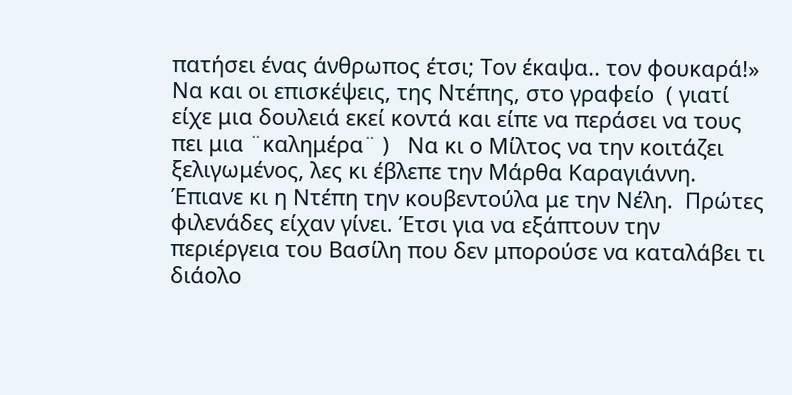πατήσει ένας άνθρωπος έτσι; Τον έκαψα.. τον φουκαρά!»
Να και οι επισκέψεις, της Ντέπης, στο γραφείο  ( γιατί είχε μια δουλειά εκεί κοντά και είπε να περάσει να τους πει μια ¨καλημέρα¨ )   Να κι ο Μίλτος να την κοιτάζει ξελιγωμένος, λες κι έβλεπε την Μάρθα Καραγιάννη.  Έπιανε κι η Ντέπη την κουβεντούλα με την Νέλη.  Πρώτες φιλενάδες είχαν γίνει. Έτσι για να εξάπτουν την περιέργεια του Βασίλη που δεν μπορούσε να καταλάβει τι διάολο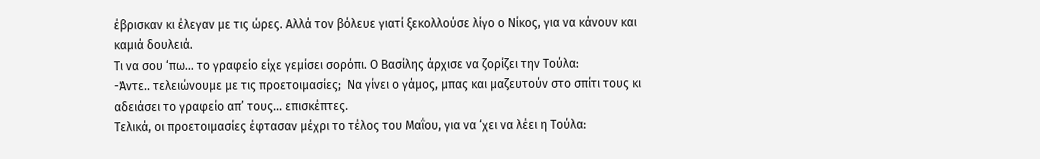έβρισκαν κι έλεγαν με τις ώρες. Αλλά τον βόλευε γιατί ξεκολλούσε λίγο ο Νίκος, για να κάνουν και καμιά δουλειά.
Τι να σου ‘πω… το γραφείο είχε γεμίσει σορόπι. Ο Βασίλης άρχισε να ζορίζει την Τούλα:
-Άντε.. τελειώνουμε με τις προετοιμασίες;  Να γίνει ο γάμος, μπας και μαζευτούν στο σπίτι τους κι αδειάσει το γραφείο απ’ τους… επισκέπτες.
Τελικά, οι προετοιμασίες έφτασαν μέχρι το τέλος του Μαΐου, για να ‘χει να λέει η Τούλα: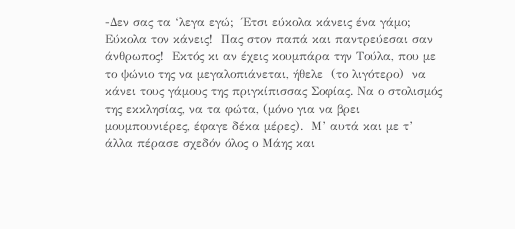-Δεν σας τα ‘λεγα εγώ;  Έτσι εύκολα κάνεις ένα γάμο;
Εύκολα τον κάνεις!  Πας στον παπά και παντρεύεσαι σαν άνθρωπος!  Εκτός κι αν έχεις κουμπάρα την Τούλα, που με το ψώνιο της να μεγαλοπιάνεται, ήθελε  (το λιγότερο)  να κάνει τους γάμους της πριγκίπισσας Σοφίας. Να ο στολισμός της εκκλησίας, να τα φώτα, (μόνο για να βρει μουμπουνιέρες, έφαγε δέκα μέρες).  Μ’ αυτά και με τ’ άλλα πέρασε σχεδόν όλος ο Μάης και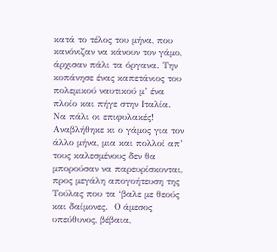κατά το τέλος του μήνα, που κανόνιζαν να κάνουν τον γάμο, άρχισαν πάλι τα όργανα. Την κοπάνησε ένας καπετάνιος του πολεμικού ναυτικού μ’ ένα πλοίο και πήγε στην Ιταλία. Να πάλι οι επιφυλακές! Αναβλήθηκε κι ο γάμος για τον άλλο μήνα, μια και πολλοί απ’ τους καλεσμένους δεν θα μπορούσαν να παρευρίσκονται, προς μεγάλη απογοήτευση της Τούλας που τα ‘βαλε με θεούς και δαίμονες.  Ο άμεσος υπεύθυνος, βέβαια,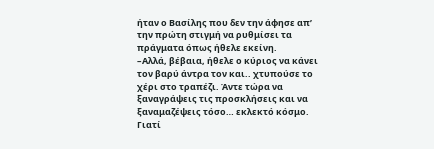ήταν ο Βασίλης που δεν την άφησε απ’ την πρώτη στιγμή να ρυθμίσει τα πράγματα όπως ήθελε εκείνη.
–Αλλά, βέβαια, ήθελε ο κύριος να κάνει τον βαρύ άντρα τον και.. χτυπούσε το χέρι στο τραπέζι. Άντε τώρα να ξαναγράψεις τις προσκλήσεις και να ξαναμαζέψεις τόσο… εκλεκτό κόσμο.
Γιατί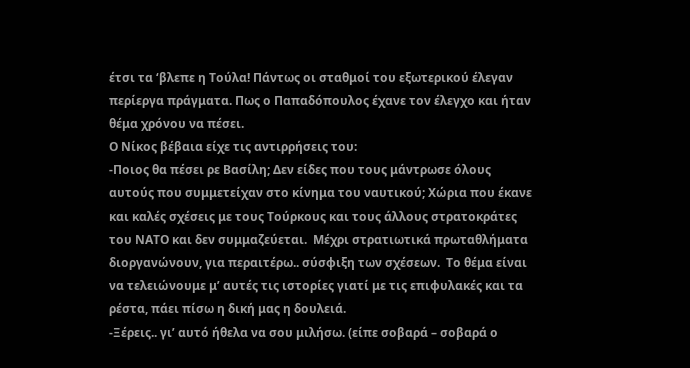έτσι τα ‘βλεπε η Τούλα! Πάντως οι σταθμοί του εξωτερικού έλεγαν περίεργα πράγματα. Πως ο Παπαδόπουλος έχανε τον έλεγχο και ήταν θέμα χρόνου να πέσει.
Ο Νίκος βέβαια είχε τις αντιρρήσεις του:
-Ποιος θα πέσει ρε Βασίλη; Δεν είδες που τους μάντρωσε όλους αυτούς που συμμετείχαν στο κίνημα του ναυτικού; Χώρια που έκανε και καλές σχέσεις με τους Τούρκους και τους άλλους στρατοκράτες του ΝΑΤΟ και δεν συμμαζεύεται.  Μέχρι στρατιωτικά πρωταθλήματα διοργανώνουν, για περαιτέρω.. σύσφιξη των σχέσεων.  Το θέμα είναι να τελειώνουμε μ’ αυτές τις ιστορίες γιατί με τις επιφυλακές και τα ρέστα, πάει πίσω η δική μας η δουλειά.
-Ξέρεις.. γι’ αυτό ήθελα να σου μιλήσω. (είπε σοβαρά – σοβαρά ο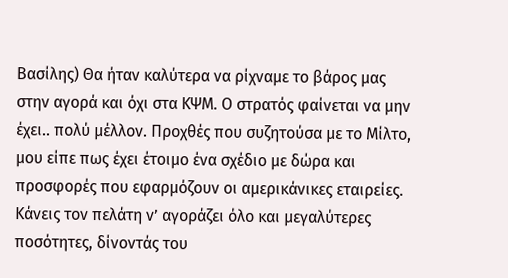Βασίλης) Θα ήταν καλύτερα να ρίχναμε το βάρος μας στην αγορά και όχι στα ΚΨΜ. Ο στρατός φαίνεται να μην έχει.. πολύ μέλλον. Προχθές που συζητούσα με το Μίλτο, μου είπε πως έχει έτοιμο ένα σχέδιο με δώρα και προσφορές που εφαρμόζουν οι αμερικάνικες εταιρείες. Κάνεις τον πελάτη ν’ αγοράζει όλο και μεγαλύτερες ποσότητες, δίνοντάς του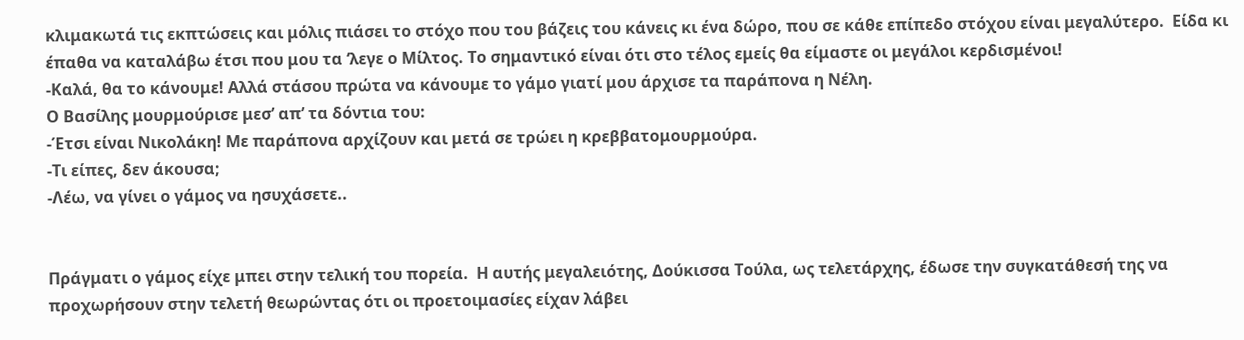κλιμακωτά τις εκπτώσεις και μόλις πιάσει το στόχο που του βάζεις του κάνεις κι ένα δώρο, που σε κάθε επίπεδο στόχου είναι μεγαλύτερο.  Είδα κι έπαθα να καταλάβω έτσι που μου τα ‘λεγε ο Μίλτος. Το σημαντικό είναι ότι στο τέλος εμείς θα είμαστε οι μεγάλοι κερδισμένοι!
-Καλά, θα το κάνουμε! Αλλά στάσου πρώτα να κάνουμε το γάμο γιατί μου άρχισε τα παράπονα η Νέλη.
Ο Βασίλης μουρμούρισε μεσ’ απ’ τα δόντια του:
-Έτσι είναι Νικολάκη! Με παράπονα αρχίζουν και μετά σε τρώει η κρεββατομουρμούρα.
-Τι είπες, δεν άκουσα;
-Λέω, να γίνει ο γάμος να ησυχάσετε..


Πράγματι ο γάμος είχε μπει στην τελική του πορεία.  Η αυτής μεγαλειότης, Δούκισσα Τούλα, ως τελετάρχης, έδωσε την συγκατάθεσή της να προχωρήσουν στην τελετή θεωρώντας ότι οι προετοιμασίες είχαν λάβει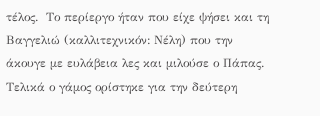τέλος.  Το περίεργο ήταν που είχε ψήσει και τη Βαγγελιώ (καλλιτεχνικόν: Νέλη) που την άκουγε με ευλάβεια λες και μιλούσε ο Πάπας.
Τελικά ο γάμος ορίστηκε για την δεύτερη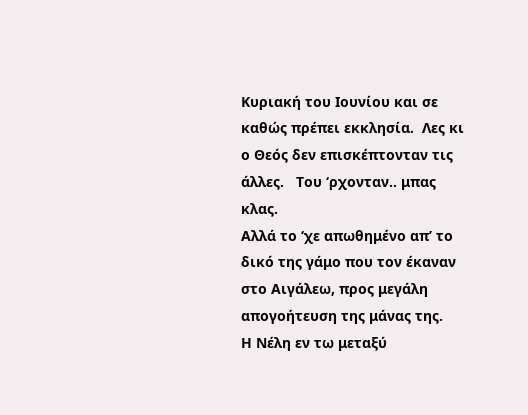Κυριακή του Ιουνίου και σε καθώς πρέπει εκκλησία.  Λες κι ο Θεός δεν επισκέπτονταν τις άλλες.   Του ‘ρχονταν.. μπας κλας.
Αλλά το ‘χε απωθημένο απ’ το δικό της γάμο που τον έκαναν στο Αιγάλεω, προς μεγάλη απογοήτευση της μάνας της.
Η Νέλη εν τω μεταξύ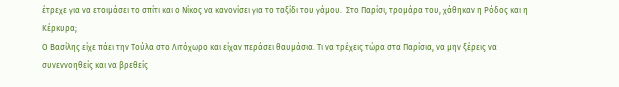έτρεχε για να ετοιμάσει το σπίτι και ο Νίκος να κανονίσει για το ταξίδι του γάμου.  Στο Παρίσι, τρομάρα του, χάθηκαν η Ρόδος και η Κέρκυρα;
Ο Βασίλης είχε πάει την Τούλα στο Λιτόχωρο και είχαν περάσει θαυμάσια. Τι να τρέχεις τώρα στα Παρίσια, να μην ξέρεις να συνεννοηθείς και να βρεθείς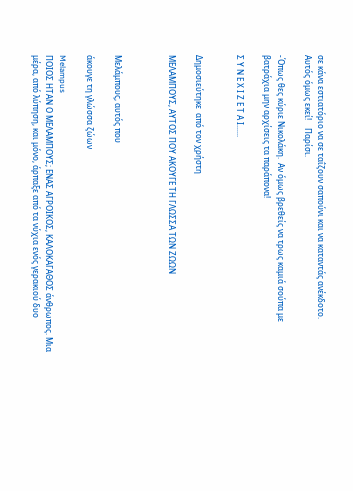σε κάνα εστιατόριο να σε ταΐζουν σαπούνι και να καταντάς ανέκδοτο.
Αυτός όμως εκεί!    Παρίσι.

-Όπως θες κύριε Νικολάκη.  Αν όμως βρεθείς να τρως καμιά σούπα με βατράχια μην αρχίσεις τα παράπονα!

Σ Υ Ν Ε Χ Ι Ζ Ε Τ Α Ι......


Δημοσιεύτηκε  από τον χρήστη

ΜΕΛΑΜΠΟΥΣ, ΑΥΤΟΣ ΠΟΥ ΑΚΟΥΓΕ ΤΗ ΓΛΩΣΣΑ ΤΩΝ ΖΩΩΝ



Μελάμπους, αυτός που

άκουγε τη γλώσσα ζώων

Melampus
ΠΟΙΟΣ ΗΤΑΝ Ο ΜΕΛΑΜΠΟΥΣ; ΕΝΑΣ ΑΓΡΟΙΚΟΣ, ΚΑΛΟΚΑΓΑΘΟΣ άνθρωπος. Μια μέρα, από λύπηση, και μόνο, άρπαξε από τα νύχια ενός γερακιού δυο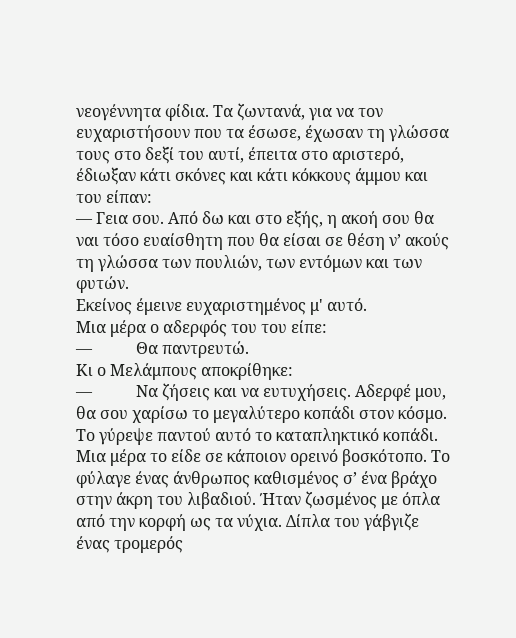νεογέννητα φίδια. Τα ζωντανά, για να τον ευχαριστήσουν που τα έσωσε, έχωσαν τη γλώσσα τους στο δεξί του αυτί, έπειτα στο αριστερό, έδιωξαν κάτι σκόνες και κάτι κόκκους άμμου και του είπαν:
— Γεια σου. Από δω και στο εξής, η ακοή σου θα ναι τόσο ευαίσθητη που θα είσαι σε θέση ν’ ακούς τη γλώσσα των πουλιών, των εντόμων και των φυτών.
Εκείνος έμεινε ευχαριστημένος μ' αυτό.
Μια μέρα ο αδερφός του του είπε:
—           Θα παντρευτώ.
Κι ο Μελάμπους αποκρίθηκε:
—           Να ζήσεις και να ευτυχήσεις. Αδερφέ μου, θα σου χαρίσω το μεγαλύτερο κοπάδι στον κόσμο.
Το γύρεψε παντού αυτό το καταπληκτικό κοπάδι. Μια μέρα το είδε σε κάποιον ορεινό βοσκότοπο. Το φύλαγε ένας άνθρωπος καθισμένος σ’ ένα βράχο στην άκρη του λιβαδιού. Ήταν ζωσμένος με όπλα από την κορφή ως τα νύχια. Δίπλα του γάβγιζε ένας τρομερός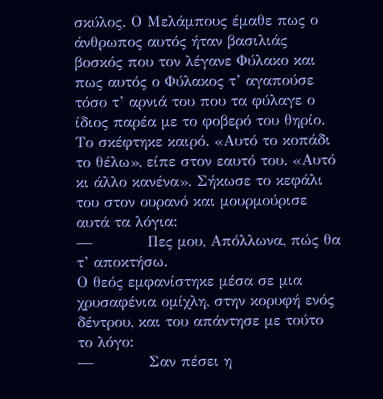σκύλος. Ο Μελάμπους έμαθε πως ο άνθρωπος αυτός ήταν βασιλιάς βοσκός που τον λέγανε Φύλακο και πως αυτός ο Φύλακος τ’ αγαπούσε τόσο τ’ αρνιά του που τα φύλαγε ο ίδιος παρέα με το φοβερό του θηρίο. Το σκέφτηκε καιρό. «Αυτό το κοπάδι το θέλω», είπε στον εαυτό του. «Αυτό κι άλλο κανένα». Σήκωσε το κεφάλι του στον ουρανό και μουρμούρισε αυτά τα λόγια:
—           Πες μου, Απόλλωνα, πώς θα τ’ αποκτήσω.
Ο θεός εμφανίστηκε μέσα σε μια χρυσαφένια ομίχλη, στην κορυφή ενός δέντρου, και του απάντησε με τούτο το λόγο:
—           Σαν πέσει η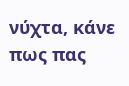νύχτα, κάνε πως πας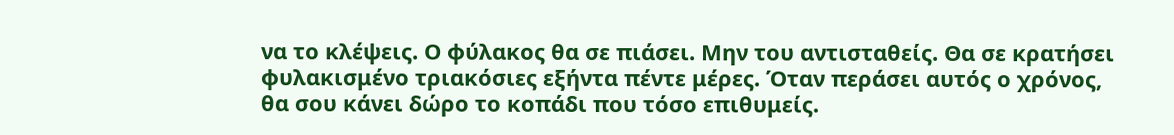να το κλέψεις. Ο φύλακος θα σε πιάσει. Μην του αντισταθείς. Θα σε κρατήσει φυλακισμένο τριακόσιες εξήντα πέντε μέρες. Όταν περάσει αυτός ο χρόνος, θα σου κάνει δώρο το κοπάδι που τόσο επιθυμείς.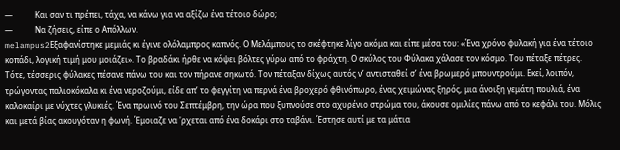—           Και σαν τι πρέπει, τάχα, να κάνω για να αξίζω ένα τέτοιο δώρο;
—           Να ζήσεις, είπε ο Απόλλων.
melampus2Εξαφανίστηκε μεμιάς κι έγινε ολόλαμπρος καπνός. Ο Μελάμπους το σκέφτηκε λίγο ακόμα και είπε μέσα του: «Ένα χρόνο φυλακή για ένα τέτοιο κοπάδι, λογική τιμή μου μοιάζει». Το βραδάκι ήρθε να κόψει βόλτες γύρω από το φράχτη. Ο σκύλος του Φύλακα χάλασε τον κόσμο. Του πέταξε πέτρες. Τότε, τέσσερις φύλακες πέσανε πάνω του και τον πήρανε σηκωτό. Τον πέταξαν δίχως αυτός ν’ αντισταθεί σ’ ένα βρωμερό μπουντρούμι. Εκεί, λοιπόν, τρώγοντας παλιοκόκαλα κι ένα νεροζούμι, είδε απ’ το φεγγίτη να περνά ένα βροχερό φθινόπωρο, ένας χειμώνας ξηρός, μια άνοιξη γεμάτη πουλιά, ένα καλοκαίρι με νύχτες γλυκιές. Ένα πρωινό του Σεπτέμβρη, την ώρα που ξυπνούσε στο αχυρένιο στρώμα του, άκουσε ομιλίες πάνω από το κεφάλι του. Μόλις και μετά βίας ακουγόταν η φωνή. Έμοιαζε να 'ρχεται από ένα δοκάρι στο ταβάνι. Έστησε αυτί με τα μάτια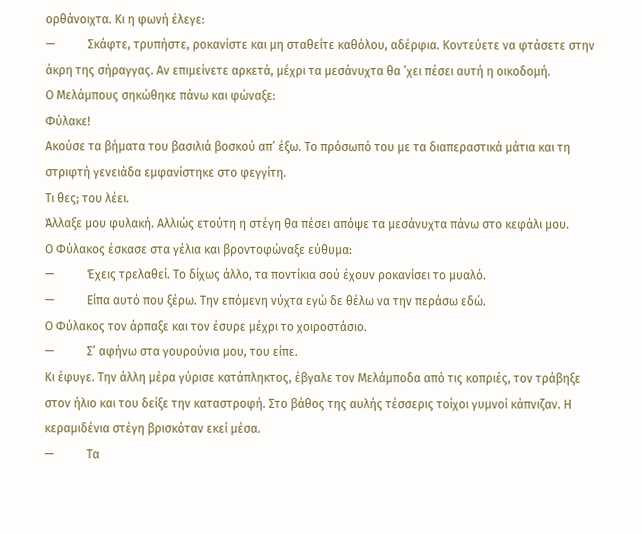ορθάνοιχτα. Κι η φωνή έλεγε:
—           Σκάφτε, τρυπήστε, ροκανίστε και μη σταθείτε καθόλου, αδέρφια. Κοντεύετε να φτάσετε στην άκρη της σήραγγας. Αν επιμείνετε αρκετά, μέχρι τα μεσάνυχτα θα ’χει πέσει αυτή η οικοδομή.
Ο Μελάμπους σηκώθηκε πάνω και φώναξε:
Φύλακε!
Ακούσε τα βήματα του βασιλιά βοσκού απ’ έξω. Το πρόσωπό του με τα διαπεραστικά μάτια και τη στριφτή γενειάδα εμφανίστηκε στο φεγγίτη.
Τι θες; του λέει.
Άλλαξε μου φυλακή. Αλλιώς ετούτη η στέγη θα πέσει απόψε τα μεσάνυχτα πάνω στο κεφάλι μου.
Ο Φύλακος έσκασε στα γέλια και βροντοφώναξε εύθυμα:
—           Έχεις τρελαθεί. Το δίχως άλλο, τα ποντίκια σού έχουν ροκανίσει το μυαλό.
—           Είπα αυτό που ξέρω. Την επόμενη νύχτα εγώ δε θέλω να την περάσω εδώ.
Ο Φύλακος τον άρπαξε και τον έσυρε μέχρι το χοιροστάσιο.
—           Σ’ αφήνω στα γουρούνια μου, του είπε.
Κι έφυγε. Την άλλη μέρα γύρισε κατάπληκτος, έβγαλε τον Μελάμποδα από τις κοπριές, τον τράβηξε στον ήλιο και του δείξε την καταστροφή. Στο βάθος της αυλής τέσσερις τοίχοι γυμνοί κάπνιζαν. Η κεραμιδένια στέγη βρισκόταν εκεί μέσα.
—           Τα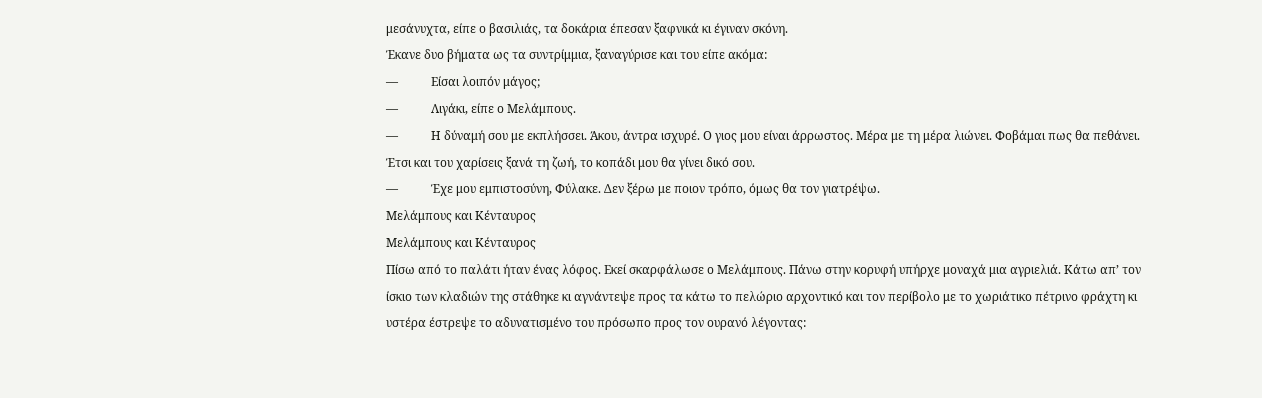μεσάνυχτα, είπε ο βασιλιάς, τα δοκάρια έπεσαν ξαφνικά κι έγιναν σκόνη.
Έκανε δυο βήματα ως τα συντρίμμια, ξαναγύρισε και του είπε ακόμα:
—           Είσαι λοιπόν μάγος;
—           Λιγάκι, είπε ο Μελάμπους.
—           Η δύναμή σου με εκπλήσσει. Άκου, άντρα ισχυρέ. Ο γιος μου είναι άρρωστος. Μέρα με τη μέρα λιώνει. Φοβάμαι πως θα πεθάνει. Έτσι και του χαρίσεις ξανά τη ζωή, το κοπάδι μου θα γίνει δικό σου.
—           Έχε μου εμπιστοσύνη, Φύλακε. Δεν ξέρω με ποιον τρόπο, όμως θα τον γιατρέψω.
Μελάμπους και Κένταυρος
Μελάμπους και Κένταυρος
Πίσω από το παλάτι ήταν ένας λόφος. Εκεί σκαρφάλωσε ο Μελάμπους. Πάνω στην κορυφή υπήρχε μοναχά μια αγριελιά. Κάτω απ’ τον ίσκιο των κλαδιών της στάθηκε κι αγνάντεψε προς τα κάτω το πελώριο αρχοντικό και τον περίβολο με το χωριάτικο πέτρινο φράχτη κι υστέρα έστρεψε το αδυνατισμένο του πρόσωπο προς τον ουρανό λέγοντας: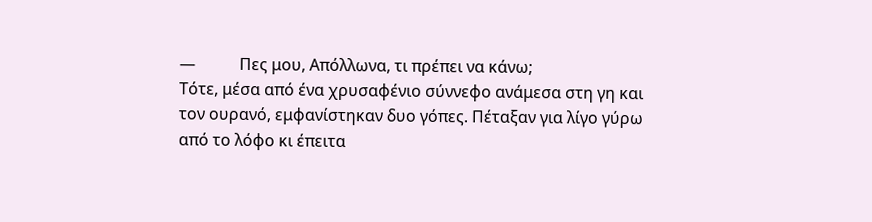—           Πες μου, Απόλλωνα, τι πρέπει να κάνω;
Τότε, μέσα από ένα χρυσαφένιο σύννεφο ανάμεσα στη γη και τον ουρανό, εμφανίστηκαν δυο γόπες. Πέταξαν για λίγο γύρω από το λόφο κι έπειτα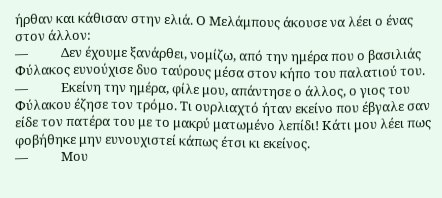ήρθαν και κάθισαν στην ελιά. Ο Μελάμπους άκουσε να λέει ο ένας στον άλλον:
—           Δεν έχουμε ξανάρθει, νομίζω, από την ημέρα που ο βασιλιάς Φύλακος ευνούχισε δυο ταύρους μέσα στον κήπο του παλατιού του.
—           Εκείνη την ημέρα, φίλε μου, απάντησε ο άλλος, ο γιος του Φύλακου έζησε τον τρόμο. Τι ουρλιαχτό ήταν εκείνο που έβγαλε σαν είδε τον πατέρα του με το μακρύ ματωμένο λεπίδι! Κάτι μου λέει πως φοβήθηκε μην ευνουχιστεί κάπως έτσι κι εκείνος.
—           Μου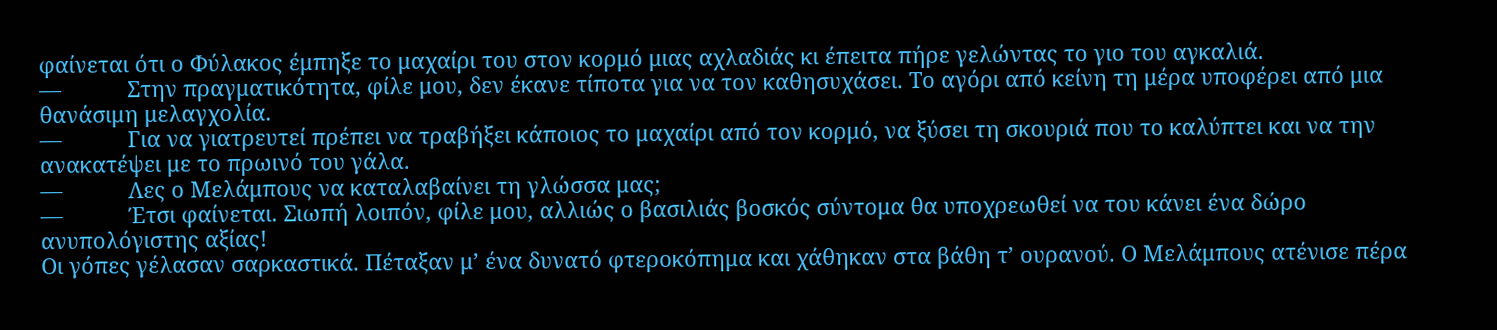φαίνεται ότι ο Φύλακος έμπηξε το μαχαίρι του στον κορμό μιας αχλαδιάς κι έπειτα πήρε γελώντας το γιο του αγκαλιά.
—           Στην πραγματικότητα, φίλε μου, δεν έκανε τίποτα για να τον καθησυχάσει. Το αγόρι από κείνη τη μέρα υποφέρει από μια θανάσιμη μελαγχολία.
—           Για να γιατρευτεί πρέπει να τραβήξει κάποιος το μαχαίρι από τον κορμό, να ξύσει τη σκουριά που το καλύπτει και να την ανακατέψει με το πρωινό του γάλα.
—           Λες ο Μελάμπους να καταλαβαίνει τη γλώσσα μας;
—           Έτσι φαίνεται. Σιωπή λοιπόν, φίλε μου, αλλιώς ο βασιλιάς βοσκός σύντομα θα υποχρεωθεί να του κάνει ένα δώρο ανυπολόγιστης αξίας!
Οι γόπες γέλασαν σαρκαστικά. Πέταξαν μ’ ένα δυνατό φτεροκόπημα και χάθηκαν στα βάθη τ’ ουρανού. Ο Μελάμπους ατένισε πέρα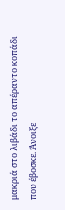μακριά στο λιβάδι το απέραντο κοπάδι που έβοσκε. Άνοιξε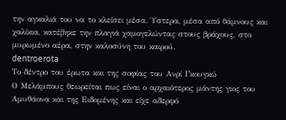την αγκαλιά του να το κλείσει μέσα. Ύστερα, μέσα από θάμνους και χαλίκια, κατέβηκε την πλαγιά χαμογελώντας στους βράχους, στο μυρωμένο αέρα, στην καλοσύνη του καιρού.
dentroerota
Το δέντρο του έρωτα και της σοφίας του Ανρί Γκουγκώ
Ο Μελάμπους θεωρείται πως είναι ο αρχαιότερος μάντης γιος του Αμυθάονα και της Ειδομένης και είχε αδερφό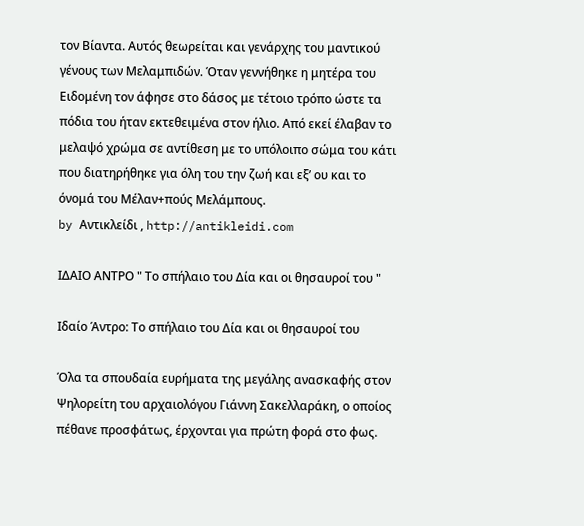τον Βίαντα. Αυτός θεωρείται και γενάρχης του μαντικού γένους των Μελαμπιδών. Όταν γεννήθηκε η μητέρα του Ειδομένη τον άφησε στο δάσος με τέτοιο τρόπο ώστε τα πόδια του ήταν εκτεθειμένα στον ήλιο. Από εκεί έλαβαν το μελαψό χρώμα σε αντίθεση με το υπόλοιπο σώμα του κάτι που διατηρήθηκε για όλη του την ζωή και εξ’ ου και το όνομά του Μέλαν+πούς Μελάμπους.
by Αντικλείδι , http://antikleidi.com

ΙΔΑΙΟ ΑΝΤΡΟ " Το σπήλαιο του Δία και οι θησαυροί του "

Ιδαίο Άντρο: Το σπήλαιο του Δία και οι θησαυροί του

Όλα τα σπουδαία ευρήματα της μεγάλης ανασκαφής στον Ψηλορείτη του αρχαιολόγου Γιάννη Σακελλαράκη, ο οποίος πέθανε προσφάτως, έρχονται για πρώτη φορά στο φως.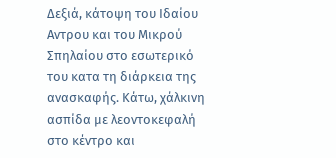Δεξιά, κάτοψη του Ιδαίου Αντρου και του Μικρού Σπηλαίου στο εσωτερικό του κατα τη διάρκεια της ανασκαφής. Κάτω, χάλκινη ασπίδα με λεοντοκεφαλή στο κέντρο και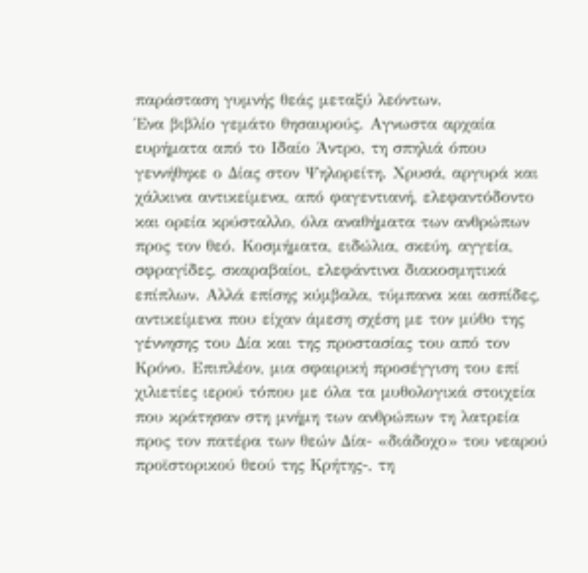παράσταση γυμνής θεάς μεταξύ λεόντων.
Ένα βιβλίο γεμάτο θησαυρούς. Αγνωστα αρχαία ευρήματα από το Ιδαίο Άντρο, τη σπηλιά όπου γεννήθηκε ο Δίας στον Ψηλορείτη. Χρυσά, αργυρά και χάλκινα αντικείμενα, από φαγεντιανή, ελεφαντόδοντο και ορεία κρύσταλλο, όλα αναθήματα των ανθρώπων προς τον θεό. Κοσμήματα, ειδώλια, σκεύη, αγγεία, σφραγίδες, σκαραβαίοι, ελεφάντινα διακοσμητικά επίπλων. Αλλά επίσης κύμβαλα, τύμπανα και ασπίδες, αντικείμενα που είχαν άμεση σχέση με τον μύθο της γέννησης του Δία και της προστασίας του από τον Κρόνο. Επιπλέον, μια σφαιρική προσέγγιση του επί χιλιετίες ιερού τόπου με όλα τα μυθολογικά στοιχεία που κράτησαν στη μνήμη των ανθρώπων τη λατρεία προς τον πατέρα των θεών Δία- «διάδοχο» του νεαρού προϊστορικού θεού της Κρήτης-, τη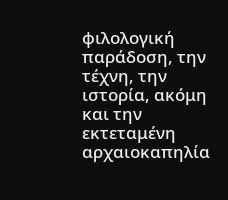φιλολογική παράδοση, την τέχνη, την ιστορία, ακόμη και την εκτεταμένη αρχαιοκαπηλία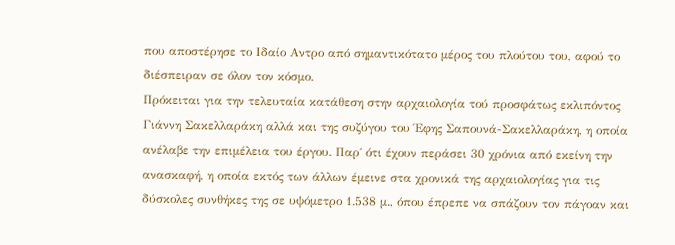που αποστέρησε το Ιδαίο Αντρο από σημαντικότατο μέρος του πλούτου του, αφού το διέσπειραν σε όλον τον κόσμο.
Πρόκειται για την τελευταία κατάθεση στην αρχαιολογία τού προσφάτως εκλιπόντος Γιάννη Σακελλαράκη αλλά και της συζύγου του Έφης Σαπουνά-Σακελλαράκη, η οποία ανέλαβε την επιμέλεια του έργου. Παρ΄ ότι έχουν περάσει 30 χρόνια από εκείνη την ανασκαφή, η οποία εκτός των άλλων έμεινε στα χρονικά της αρχαιολογίας για τις δύσκολες συνθήκες της σε υψόμετρο 1.538 μ., όπου έπρεπε να σπάζουν τον πάγοαν και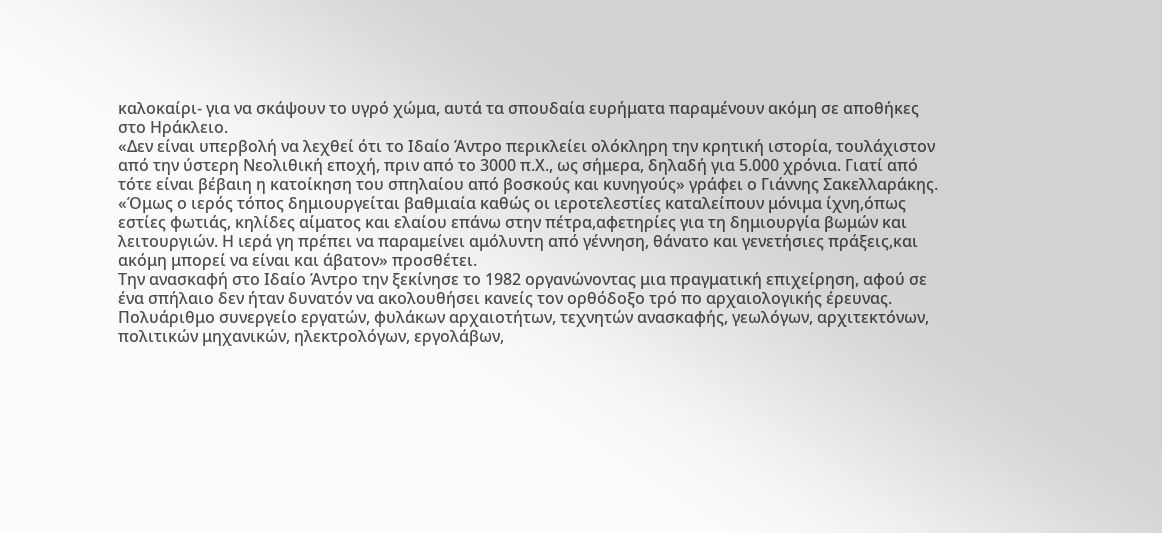καλοκαίρι- για να σκάψουν το υγρό χώμα, αυτά τα σπουδαία ευρήματα παραμένουν ακόμη σε αποθήκες στο Ηράκλειο.
«Δεν είναι υπερβολή να λεχθεί ότι το Ιδαίο Άντρο περικλείει ολόκληρη την κρητική ιστορία, τουλάχιστον από την ύστερη Νεολιθική εποχή, πριν από το 3000 π.Χ., ως σήμερα, δηλαδή για 5.000 χρόνια. Γιατί από τότε είναι βέβαιη η κατοίκηση του σπηλαίου από βοσκούς και κυνηγούς» γράφει ο Γιάννης Σακελλαράκης. «Όμως ο ιερός τόπος δημιουργείται βαθμιαία καθώς οι ιεροτελεστίες καταλείπουν μόνιμα ίχνη,όπως εστίες φωτιάς, κηλίδες αίματος και ελαίου επάνω στην πέτρα,αφετηρίες για τη δημιουργία βωμών και λειτουργιών. Η ιερά γη πρέπει να παραμείνει αμόλυντη από γέννηση, θάνατο και γενετήσιες πράξεις,και ακόμη μπορεί να είναι και άβατον» προσθέτει.
Την ανασκαφή στο Ιδαίο Άντρο την ξεκίνησε το 1982 οργανώνοντας μια πραγματική επιχείρηση, αφού σε ένα σπήλαιο δεν ήταν δυνατόν να ακολουθήσει κανείς τον ορθόδοξο τρό πο αρχαιολογικής έρευνας. Πολυάριθμο συνεργείο εργατών, φυλάκων αρχαιοτήτων, τεχνητών ανασκαφής, γεωλόγων, αρχιτεκτόνων, πολιτικών μηχανικών, ηλεκτρολόγων, εργολάβων,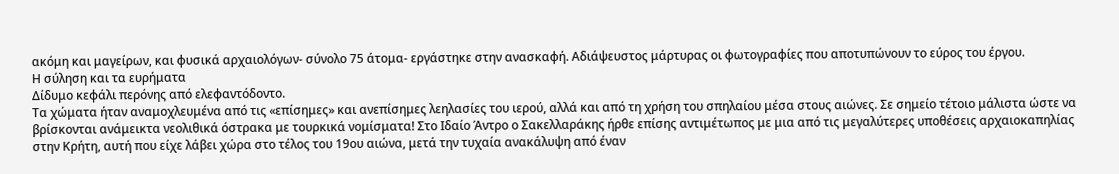ακόμη και μαγείρων, και φυσικά αρχαιολόγων- σύνολο 75 άτομα- εργάστηκε στην ανασκαφή. Αδιάψευστος μάρτυρας οι φωτογραφίες που αποτυπώνουν το εύρος του έργου.
Η σύληση και τα ευρήματα
Δίδυμο κεφάλι περόνης από ελεφαντόδοντο.
Τα χώματα ήταν αναμοχλευμένα από τις «επίσημες» και ανεπίσημες λεηλασίες του ιερού, αλλά και από τη χρήση του σπηλαίου μέσα στους αιώνες. Σε σημείο τέτοιο μάλιστα ώστε να βρίσκονται ανάμεικτα νεολιθικά όστρακα με τουρκικά νομίσματα! Στο Ιδαίο Άντρο ο Σακελλαράκης ήρθε επίσης αντιμέτωπος με μια από τις μεγαλύτερες υποθέσεις αρχαιοκαπηλίας στην Κρήτη, αυτή που είχε λάβει χώρα στο τέλος του 19ου αιώνα, μετά την τυχαία ανακάλυψη από έναν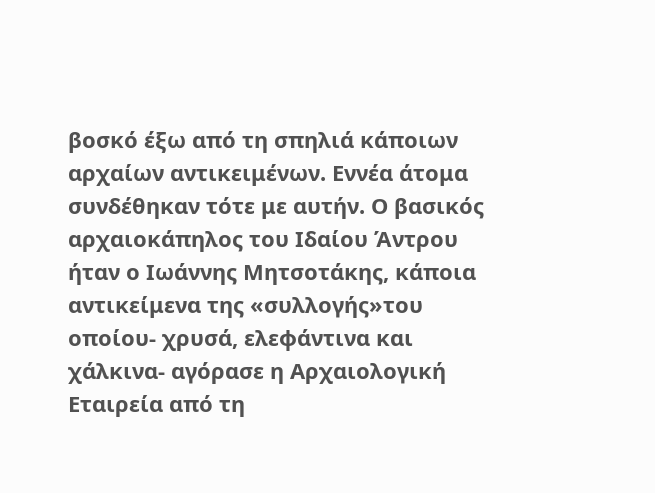βοσκό έξω από τη σπηλιά κάποιων αρχαίων αντικειμένων. Εννέα άτομα συνδέθηκαν τότε με αυτήν. Ο βασικός αρχαιοκάπηλος του Ιδαίου Άντρου ήταν ο Ιωάννης Μητσοτάκης, κάποια αντικείμενα της «συλλογής»του οποίου- χρυσά, ελεφάντινα και χάλκινα- αγόρασε η Αρχαιολογική Εταιρεία από τη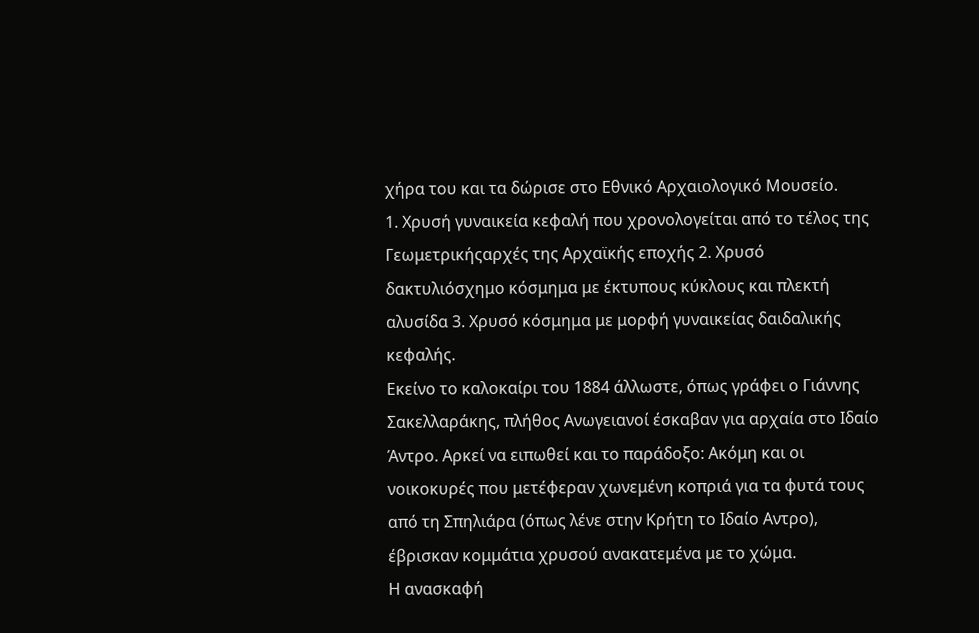χήρα του και τα δώρισε στο Εθνικό Αρχαιολογικό Μουσείο.
1. Χρυσή γυναικεία κεφαλή που χρονολογείται από το τέλος της Γεωμετρικήςαρχές της Αρχαϊκής εποχής 2. Χρυσό δακτυλιόσχημο κόσμημα με έκτυπους κύκλους και πλεκτή αλυσίδα 3. Χρυσό κόσμημα με μορφή γυναικείας δαιδαλικής κεφαλής.
Εκείνο το καλοκαίρι του 1884 άλλωστε, όπως γράφει ο Γιάννης Σακελλαράκης, πλήθος Ανωγειανοί έσκαβαν για αρχαία στο Ιδαίο Άντρο. Αρκεί να ειπωθεί και το παράδοξο: Ακόμη και οι νοικοκυρές που μετέφεραν χωνεμένη κοπριά για τα φυτά τους από τη Σπηλιάρα (όπως λένε στην Κρήτη το Ιδαίο Αντρο), έβρισκαν κομμάτια χρυσού ανακατεμένα με το χώμα.
Η ανασκαφή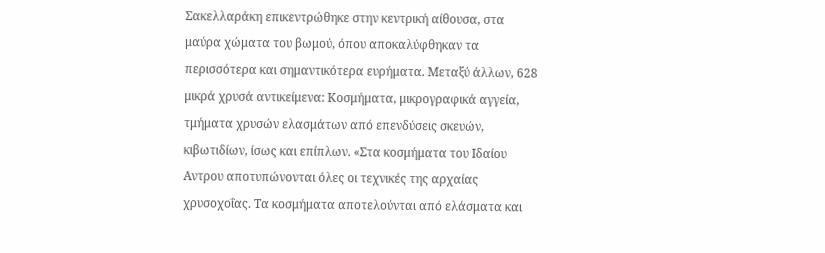Σακελλαράκη επικεντρώθηκε στην κεντρική αίθουσα, στα μαύρα χώματα του βωμού, όπου αποκαλύφθηκαν τα περισσότερα και σημαντικότερα ευρήματα. Μεταξύ άλλων, 628 μικρά χρυσά αντικείμενα: Κοσμήματα, μικρογραφικά αγγεία, τμήματα χρυσών ελασμάτων από επενδύσεις σκευών, κιβωτιδίων, ίσως και επίπλων. «Στα κοσμήματα του Ιδαίου Αντρου αποτυπώνονται όλες οι τεχνικές της αρχαίας χρυσοχοΐας. Τα κοσμήματα αποτελούνται από ελάσματα και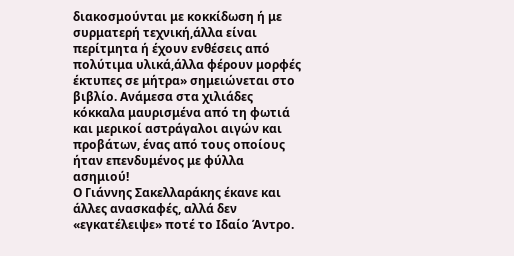διακοσμούνται με κοκκίδωση ή με συρματερή τεχνική,άλλα είναι περίτμητα ή έχουν ενθέσεις από πολύτιμα υλικά,άλλα φέρουν μορφές έκτυπες σε μήτρα» σημειώνεται στο βιβλίο. Ανάμεσα στα χιλιάδες κόκκαλα μαυρισμένα από τη φωτιά και μερικοί αστράγαλοι αιγών και προβάτων, ένας από τους οποίους ήταν επενδυμένος με φύλλα ασημιού!
Ο Γιάννης Σακελλαράκης έκανε και άλλες ανασκαφές, αλλά δεν «εγκατέλειψε» ποτέ το Ιδαίο Άντρο.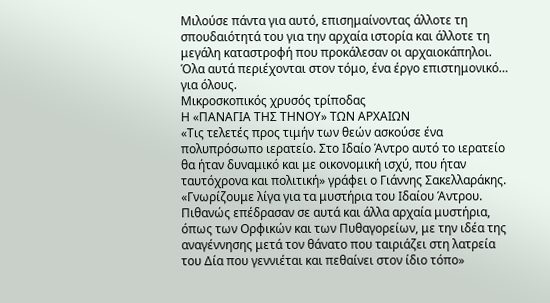Μιλούσε πάντα για αυτό, επισημαίνοντας άλλοτε τη σπουδαιότητά του για την αρχαία ιστορία και άλλοτε τη μεγάλη καταστροφή που προκάλεσαν οι αρχαιοκάπηλοι. Όλα αυτά περιέχονται στον τόμο, ένα έργο επιστημονικό… για όλους.
Μικροσκοπικός χρυσός τρίποδας
Η «ΠΑΝΑΓΙΑ ΤΗΣ ΤΗΝΟΥ» ΤΩΝ ΑΡΧΑΙΩΝ
«Τις τελετές προς τιμήν των θεών ασκούσε ένα πολυπρόσωπο ιερατείο. Στο Ιδαίο Άντρο αυτό το ιερατείο θα ήταν δυναμικό και με οικονομική ισχύ, που ήταν ταυτόχρονα και πολιτική» γράφει ο Γιάννης Σακελλαράκης. «Γνωρίζουμε λίγα για τα μυστήρια του Ιδαίου Άντρου. Πιθανώς επέδρασαν σε αυτά και άλλα αρχαία μυστήρια, όπως των Ορφικών και των Πυθαγορείων, με την ιδέα της αναγέννησης μετά τον θάνατο που ταιριάζει στη λατρεία του Δία που γεννιέται και πεθαίνει στον ίδιο τόπο»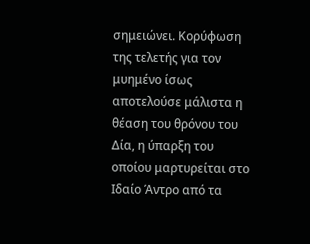σημειώνει. Κορύφωση της τελετής για τον μυημένο ίσως αποτελούσε μάλιστα η θέαση του θρόνου του Δία, η ύπαρξη του οποίου μαρτυρείται στο Ιδαίο Άντρο από τα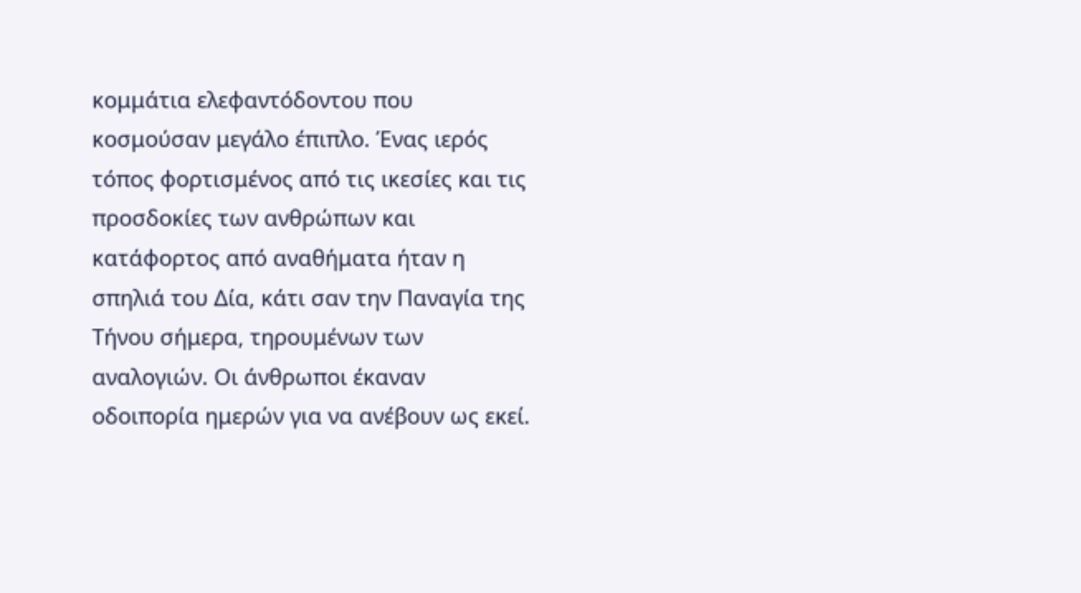κομμάτια ελεφαντόδοντου που κοσμούσαν μεγάλο έπιπλο. Ένας ιερός τόπος φορτισμένος από τις ικεσίες και τις προσδοκίες των ανθρώπων και κατάφορτος από αναθήματα ήταν η σπηλιά του Δία, κάτι σαν την Παναγία της Τήνου σήμερα, τηρουμένων των αναλογιών. Οι άνθρωποι έκαναν οδοιπορία ημερών για να ανέβουν ως εκεί.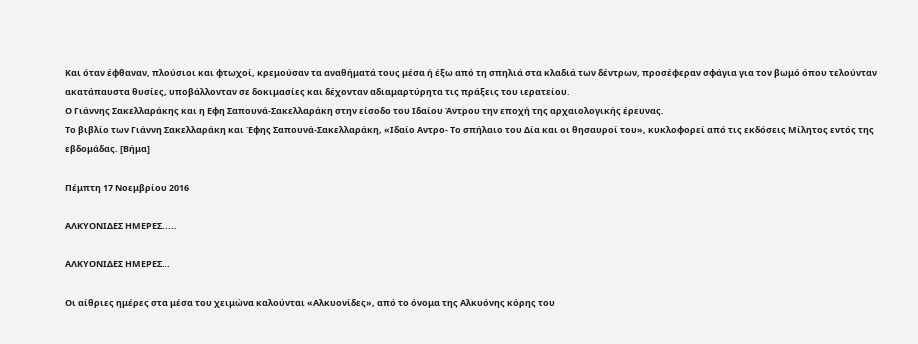Και όταν έφθαναν, πλούσιοι και φτωχοί, κρεμούσαν τα αναθήματά τους μέσα ή έξω από τη σπηλιά στα κλαδιά των δέντρων, προσέφεραν σφάγια για τον βωμό όπου τελούνταν ακατάπαυστα θυσίες, υποβάλλονταν σε δοκιμασίες και δέχονταν αδιαμαρτύρητα τις πράξεις του ιερατείου.
Ο Γιάννης Σακελλαράκης και η Εφη Σαπουνά-Σακελλαράκη στην είσοδο του Ιδαίου Άντρου την εποχή της αρχαιολογικής έρευνας.
Το βιβλίο των Γιάννη Σακελλαράκη και Έφης Σαπουνά-Σακελλαράκη, «Ιδαίο Αντρο- Το σπήλαιο του Δία και οι θησαυροί του», κυκλοφορεί από τις εκδόσεις Μίλητος εντός της εβδομάδας. [Βήμα]

Πέμπτη 17 Νοεμβρίου 2016

ΑΛΚΥΟΝΙΔΕΣ ΗΜΕΡΕΣ.....

ΑΛΚΥΟΝΙΔΕΣ ΗΜΕΡΕΣ…

Οι αίθριες ημέρες στα μέσα του χειμώνα καλούνται «Αλκυονίδες», από το όνομα της Αλκυόνης κόρης του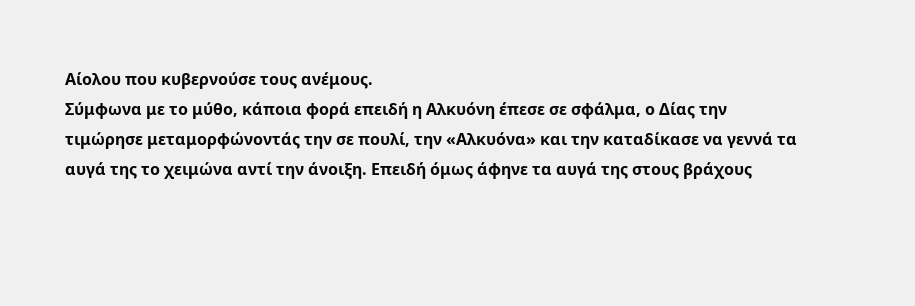Αίολου που κυβερνούσε τους ανέμους.
Σύμφωνα με το μύθο, κάποια φορά επειδή η Αλκυόνη έπεσε σε σφάλμα, ο Δίας την τιμώρησε μεταμορφώνοντάς την σε πουλί, την «Αλκυόνα» και την καταδίκασε να γεννά τα αυγά της το χειμώνα αντί την άνοιξη. Επειδή όμως άφηνε τα αυγά της στους βράχους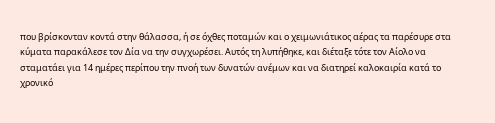που βρίσκονταν κοντά στην θάλασσα, ή σε όχθες ποταμών και ο χειμωνιάτικος αέρας τα παρέσυρε στα κύματα παρακάλεσε τον Δία να την συγχωρέσει. Αυτός τη λυπήθηκε, και διέταξε τότε τον Αίολο να σταματάει για 14 ημέρες περίπου την πνοή των δυνατών ανέμων και να διατηρεί καλοκαιρία κατά το χρονικό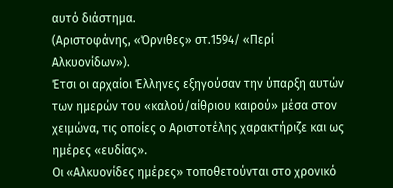αυτό διάστημα.
(Αριστοφάνης, «Όρνιθες» στ.1594/ «Περί Αλκυονίδων»).
Έτσι οι αρχαίοι Έλληνες εξηγούσαν την ύπαρξη αυτών των ημερών του «καλού/αίθριου καιρού» μέσα στον χειμώνα, τις οποίες ο Αριστοτέλης χαρακτήριζε και ως ημέρες «ευδίας».
Οι «Αλκυονίδες ημέρες» τοποθετούνται στο χρονικό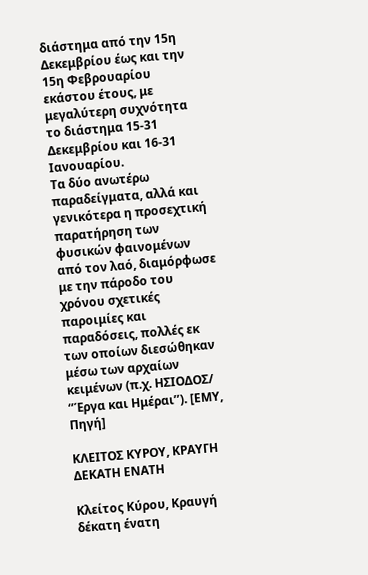διάστημα από την 15η Δεκεμβρίου έως και την 15η Φεβρουαρίου εκάστου έτους, με μεγαλύτερη συχνότητα το διάστημα 15-31 Δεκεμβρίου και 16-31 Ιανουαρίου.
Τα δύο ανωτέρω παραδείγματα, αλλά και γενικότερα η προσεχτική παρατήρηση των φυσικών φαινομένων από τον λαό, διαμόρφωσε με την πάροδο του χρόνου σχετικές παροιμίες και παραδόσεις, πολλές εκ των οποίων διεσώθηκαν μέσω των αρχαίων κειμένων (π.χ. ΗΣΙΟΔΟΣ/ ‘’Έργα και Ημέραι’’). [ΕΜΥ, Πηγή]

ΚΛΕΙΤΟΣ ΚΥΡΟΥ, ΚΡΑΥΓΗ ΔΕΚΑΤΗ ΕΝΑΤΗ

Κλείτος Κύρου, Κραυγή δέκατη ένατη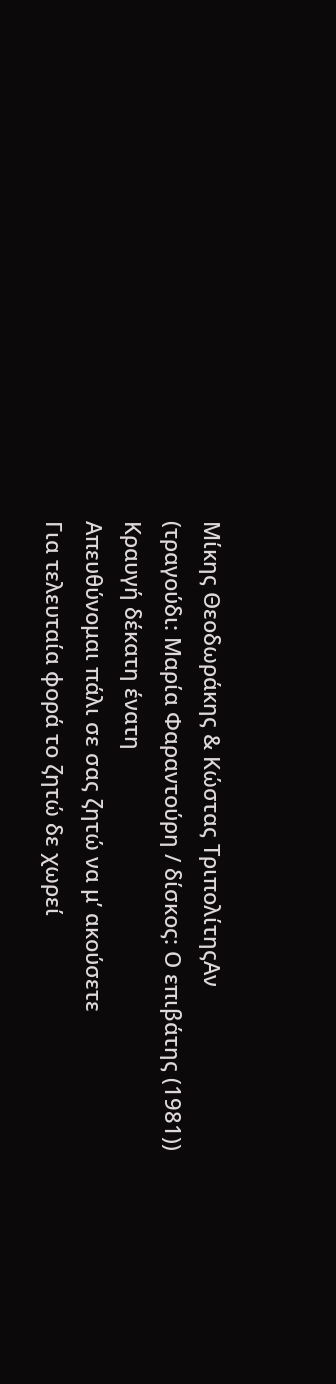Μίκης Θεοδωράκης & Κώστας ΤριπολίτηςΑν
(τραγούδι: Μαρία Φαραντούρη / δίσκος: Ο επιβάτης (1981))
Κραυγή δέκατη ένατη
Απευθύνομαι πάλι σε σας ζητώ να μ’ ακούσετε
Για τελευταία φορά το ζητώ δε χωρεί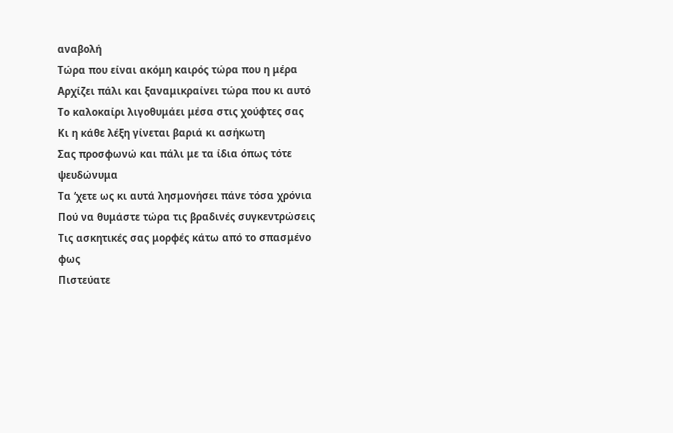αναβολή
Τώρα που είναι ακόμη καιρός τώρα που η μέρα
Αρχίζει πάλι και ξαναμικραίνει τώρα που κι αυτό
Το καλοκαίρι λιγοθυμάει μέσα στις χούφτες σας
Κι η κάθε λέξη γίνεται βαριά κι ασήκωτη
Σας προσφωνώ και πάλι με τα ίδια όπως τότε ψευδώνυμα
Τα ‘χετε ως κι αυτά λησμονήσει πάνε τόσα χρόνια
Πού να θυμάστε τώρα τις βραδινές συγκεντρώσεις
Τις ασκητικές σας μορφές κάτω από το σπασμένο φως
Πιστεύατε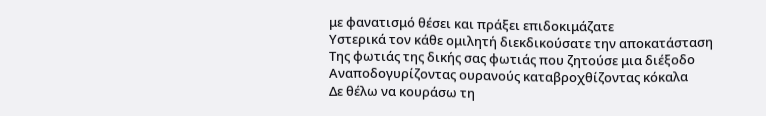με φανατισμό θέσει και πράξει επιδοκιμάζατε
Υστερικά τον κάθε ομιλητή διεκδικούσατε την αποκατάσταση
Της φωτιάς της δικής σας φωτιάς που ζητούσε μια διέξοδο
Αναποδογυρίζοντας ουρανούς καταβροχθίζοντας κόκαλα
Δε θέλω να κουράσω τη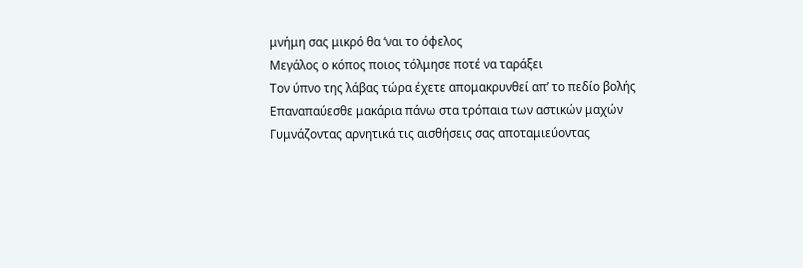μνήμη σας μικρό θα ‘ναι το όφελος
Μεγάλος ο κόπος ποιος τόλμησε ποτέ να ταράξει
Τον ύπνο της λάβας τώρα έχετε απομακρυνθεί απ’ το πεδίο βολής
Επαναπαύεσθε μακάρια πάνω στα τρόπαια των αστικών μαχών
Γυμνάζοντας αρνητικά τις αισθήσεις σας αποταμιεύοντας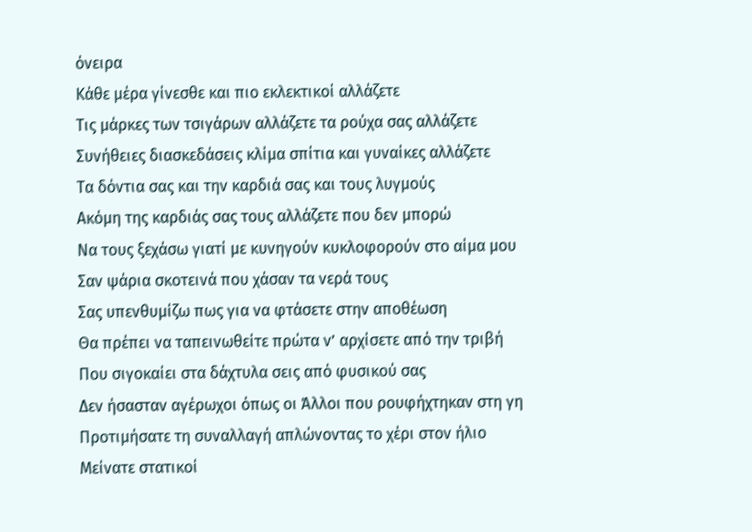όνειρα
Κάθε μέρα γίνεσθε και πιο εκλεκτικοί αλλάζετε
Τις μάρκες των τσιγάρων αλλάζετε τα ρούχα σας αλλάζετε
Συνήθειες διασκεδάσεις κλίμα σπίτια και γυναίκες αλλάζετε
Τα δόντια σας και την καρδιά σας και τους λυγμούς
Ακόμη της καρδιάς σας τους αλλάζετε που δεν μπορώ
Να τους ξεχάσω γιατί με κυνηγούν κυκλοφορούν στο αίμα μου
Σαν ψάρια σκοτεινά που χάσαν τα νερά τους
Σας υπενθυμίζω πως για να φτάσετε στην αποθέωση
Θα πρέπει να ταπεινωθείτε πρώτα ν’ αρχίσετε από την τριβή
Που σιγοκαίει στα δάχτυλα σεις από φυσικού σας
Δεν ήσασταν αγέρωχοι όπως οι Άλλοι που ρουφήχτηκαν στη γη
Προτιμήσατε τη συναλλαγή απλώνοντας το χέρι στον ήλιο
Μείνατε στατικοί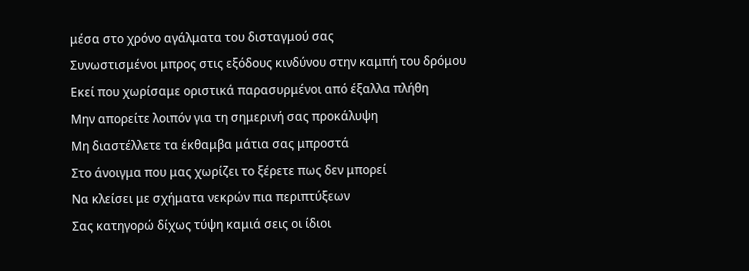μέσα στο χρόνο αγάλματα του δισταγμού σας
Συνωστισμένοι μπρος στις εξόδους κινδύνου στην καμπή του δρόμου
Εκεί που χωρίσαμε οριστικά παρασυρμένοι από έξαλλα πλήθη
Μην απορείτε λοιπόν για τη σημερινή σας προκάλυψη
Μη διαστέλλετε τα έκθαμβα μάτια σας μπροστά
Στο άνοιγμα που μας χωρίζει το ξέρετε πως δεν μπορεί
Να κλείσει με σχήματα νεκρών πια περιπτύξεων
Σας κατηγορώ δίχως τύψη καμιά σεις οι ίδιοι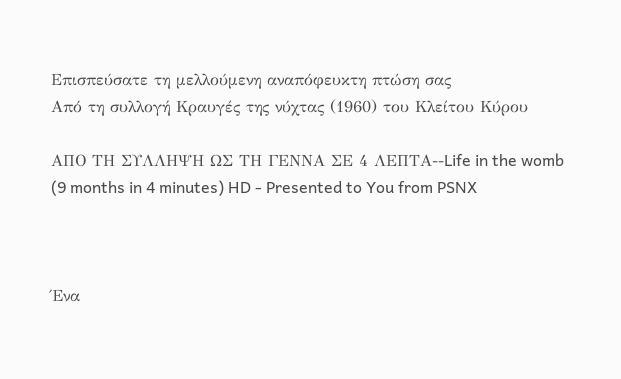Επισπεύσατε τη μελλούμενη αναπόφευκτη πτώση σας
Από τη συλλογή Κραυγές της νύχτας (1960) του Κλείτου Κύρου

ΑΠΟ ΤΗ ΣΥΛΛΗΨΗ ΩΣ ΤΗ ΓΕΝΝΑ ΣΕ 4 ΛΕΠΤΑ--Life in the womb (9 months in 4 minutes) HD - Presented to You from PSNX



Ένα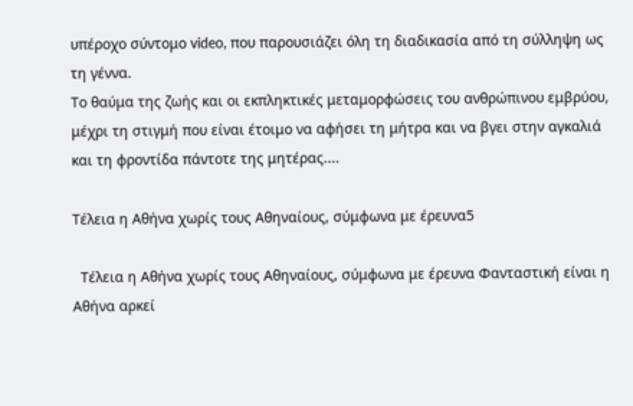υπέροχο σύντομο video, που παρουσιάζει όλη τη διαδικασία από τη σύλληψη ως τη γέννα.
Το θαύμα της ζωής και οι εκπληκτικές μεταμορφώσεις του ανθρώπινου εμβρύου, μέχρι τη στιγμή που είναι έτοιμο να αφήσει τη μήτρα και να βγει στην αγκαλιά και τη φροντίδα πάντοτε της μητέρας....

Τέλεια η Αθήνα χωρίς τους Αθηναίους, σύμφωνα με έρευνα5

  Τέλεια η Αθήνα χωρίς τους Αθηναίους, σύμφωνα με έρευνα Φανταστική είναι η Αθήνα αρκεί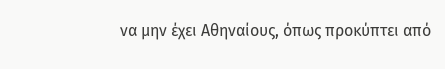να μην έχει Αθηναίους, όπως προκύπτει από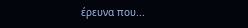έρευνα που...